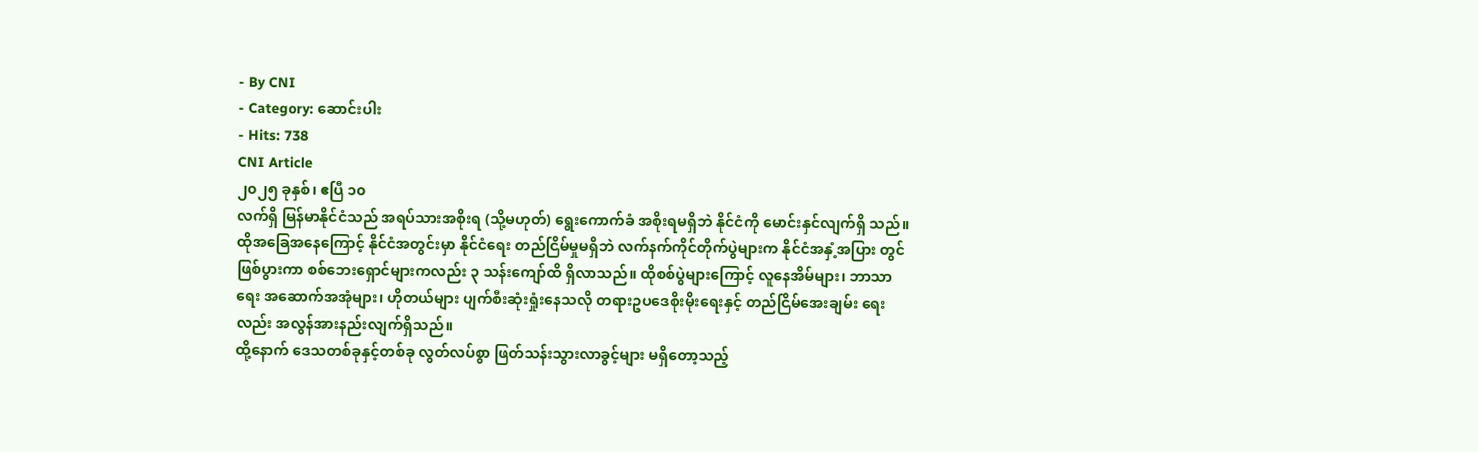- By CNI
- Category: ဆောင်းပါး
- Hits: 738
CNI Article
၂၀၂၅ ခုနှစ်၊ ဧပြီ ၁၀
လက်ရှိ မြန်မာနိုင်ငံသည် အရပ်သားအစိုးရ (သို့မဟုတ်) ရွေးကောက်ခံ အစိုးရမရှိဘဲ နိုင်ငံကို မောင်းနှင်လျက်ရှိ သည်။
ထိုအခြေအနေကြောင့် နိုင်ငံအတွင်းမှာ နိုင်ငံရေး တည်ငြိမ်မှုမရှိဘဲ လက်နက်ကိုင်တိုက်ပွဲများက နိုင်ငံအနှံ့အပြား တွင် ဖြစ်ပွားကာ စစ်ဘေးရှောင်များကလည်း ၃ သန်းကျော်ထိ ရှိလာသည်။ ထိုစစ်ပွဲများကြောင့် လူနေအိမ်များ၊ ဘာသာရေး အဆောက်အအုံများ၊ ဟိုတယ်များ ပျက်စီးဆုံးရှုံးနေသလို တရားဥပဒေစိုးမိုးရေးနှင့် တည်ငြိမ်အေးချမ်း ရေးလည်း အလွန်အားနည်းလျက်ရှိသည်။
ထို့နောက် ဒေသတစ်ခုနှင့်တစ်ခု လွတ်လပ်စွာ ဖြတ်သန်းသွားလာခွင့်များ မရှိတော့သည့်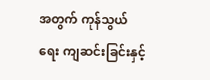အတွက် ကုန်သွယ်ရေး ကျဆင်းခြင်းနှင့်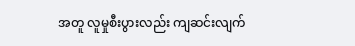အတူ လူမှုစီးပွားလည်း ကျဆင်းလျက်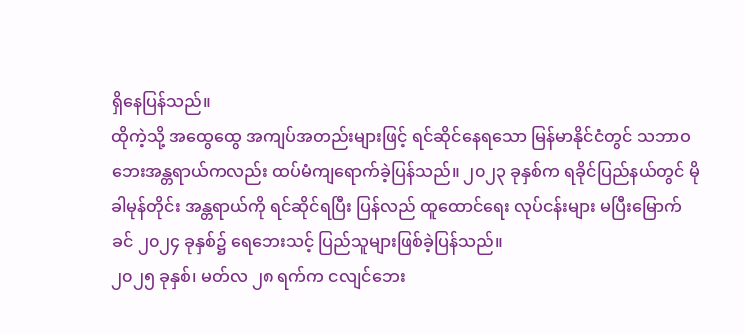ရှိနေပြန်သည်။
ထိုကဲ့သို့ အထွေထွေ အကျပ်အတည်းများဖြင့် ရင်ဆိုင်နေရသော မြန်မာနိုင်ငံတွင် သဘာဝဘေးအန္တရာယ်ကလည်း ထပ်မံကျရောက်ခဲ့ပြန်သည်။ ၂၀၂၃ ခုနှစ်က ရခိုင်ပြည်နယ်တွင် မိုခါမုန်တိုင်း အန္တရာယ်ကို ရင်ဆိုင်ရပြီး ပြန်လည် ထူထောင်ရေး လုပ်ငန်းများ မပြီးမြောက်ခင် ၂၀၂၄ ခုနှစ်၌ ရေဘေးသင့် ပြည်သူများဖြစ်ခဲ့ပြန်သည်။
၂၀၂၅ ခုနှစ်၊ မတ်လ ၂၈ ရက်က ငလျင်ဘေး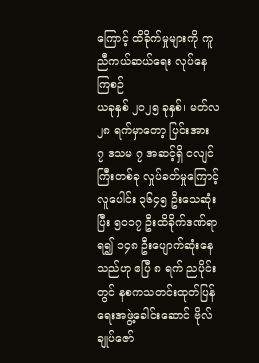ကြောင့် ထိခိုက်မှုများကို ကူညီကယ်ဆယ်ရေး လုပ်နေကြစဉ်
ယခုနှစ် ၂၀၂၅ ခုနှစ်၊ မတ်လ ၂၈ ရက်မှာတော့ ပြင်းအား ၇ ဒသမ ၇ အဆင့်ရှိ ငလျင်ကြီးတစ်ခု လှုပ်ခတ်မှုကြောင့် လူပေါင်း ၃၆၄၅ ဦးသေဆုံးပြီး ၅၀၁၇ ဦးထိခိုက်ဒဏ်ရာရ၍ ၁၄၈ ဦးပျောက်ဆုံးနေသည်ဟု ဧပြီ ၈ ရက် ညပိုင်းတွင် နစကသတင်းထုတ်ပြန်ရေးအဖွဲ့ခေါင်းဆောင် ဗိုလ်ချုပ်ဇော်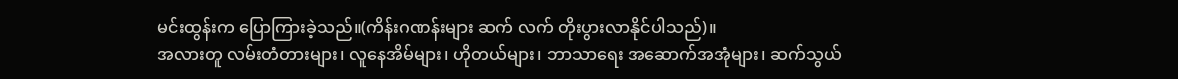မင်းထွန်းက ပြောကြားခဲ့သည်။(ကိန်းဂဏန်းများ ဆက် လက် တိုးပွားလာနိုင်ပါသည်)။
အလားတူ လမ်းတံတားများ၊ လူနေအိမ်များ၊ ဟိုတယ်များ၊ ဘာသာရေး အဆောက်အအုံများ၊ ဆက်သွယ်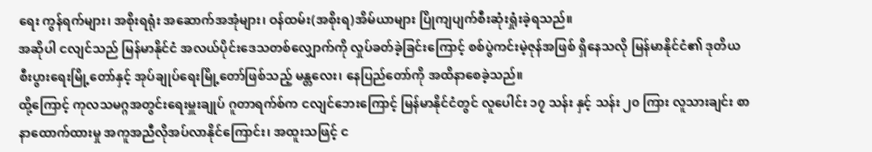ရေး ကွန်ရက်များ၊ အစိုးရရုံး အဆောက်အအုံများ၊ ဝန်ထမ်း(အစိုးရ)အိမ်ယာများ ပြိုကျပျက်စီးဆုံးရှုံးခဲ့ရသည်။
အဆိုပါ ငလျင်သည် မြန်မာနိုင်ငံ အလယ်ပိုင်းဒေသတစ်လျှောက်ကို လှုပ်ခတ်ခဲ့ခြင်းကြောင့် စစ်ပွဲကင်းမဲ့ဇုန်အဖြစ် ရှိနေသလို မြန်မာနိုင်ငံ၏ ဒုတိယစီးပွားရေးမြို့တော်နှင့် အုပ်ချုပ်ရေးမြို့တော်ဖြစ်သည့် မန္တလေး၊ နေပြည်တော်ကို အထိနာစေခဲ့သည်။
ထို့ကြောင့် ကုလသမဂ္ဂအတွင်းရေးမှူးချုပ် ဂူတာရက်စ်က ငလျင်ဘေးကြောင့် မြန်မာနိုင်ငံတွင် လူပေါင်း ၁၇ သန်း နှင့် သန်း ၂၀ ကြား လူသားချင်း စာနာထောက်ထားမှု အကူအညီလိုအပ်လာနိုင်ကြောင်း၊ အထူးသဖြင့် င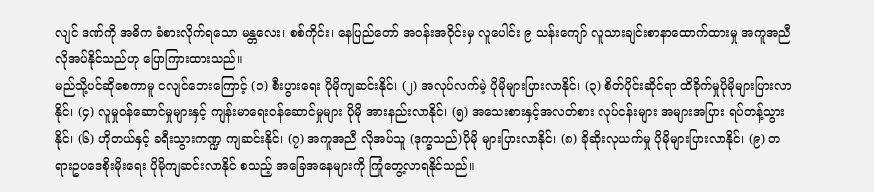လျင် ဒဏ်ကို အဓိက ခံစားလိုက်ရသော မန္တလေး၊ စစ်ကိုင်း၊ နေပြည်တော် အဝန်းအဝိုင်းမှ လူပေါင်း ၉ သန်းကျော် လူသားချင်းစာနာထောက်ထားမှု အကူအညီလိုအပ်နိုင်သည်ဟု ပြောကြားထားသည်။
မည်သို့ပင်ဆိုစေကာမူ ငလျင်ဘေးကြောင့် (၁) စီးပွားရေး ပိုမိုကျဆင်းနိုင်၊ (၂) အလုပ်လက်မဲ့ ပိုမိုများပြားလာနိုင်၊ (၃) စိတ်ပိုင်းဆိုင်ရာ ထိခိုက်မှုပိုမိုများပြားလာနိုင်၊ (၄) လူမှုဝန်ဆောင်မှုများနှင့် ကျန်းမာရေးဝန်ဆောင်မှုများ ပိုမို အားနည်းလာနိုင်၊ (၅) အသေးစားနှင့်အလတ်စား လုပ်ငန်းများ အများအပြား ရပ်တန့်သွားနိုင်၊ (၆) ဟိုတယ်နှင့် ခရီးသွားကဏ္ဍ ကျဆင်းနိုင်၊ (၇) အကူအညီ လိုအပ်သူ (ဒုက္ခသည်)ပိုမို များပြားလာနိုင်၊ (၈) ခိုဆိုးလုယက်မှု ပိုမိုများပြားလာနိုင်၊ (၉) တရားဥပဒေစိုးမိုးရေး ပိုမိုကျဆင်းလာနိုင် စသည့် အခြေအနေများကို ကြုံတွေ့လာရနိုင်သည်။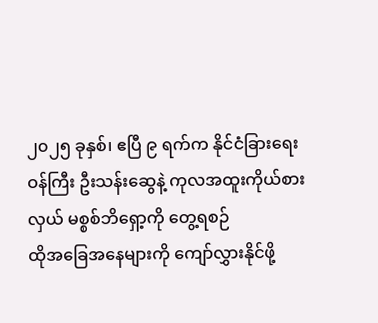၂၀၂၅ ခုနှစ်၊ ဧပြီ ၉ ရက်က နိုင်ငံခြားရေးဝန်ကြီး ဦးသန်းဆွေနဲ့ ကုလအထူးကိုယ်စားလှယ် မစ္စစ်ဘိရှော့ကို တွေ့ရစဉ်
ထိုအခြေအနေများကို ကျော်လွှားနိုင်ဖို့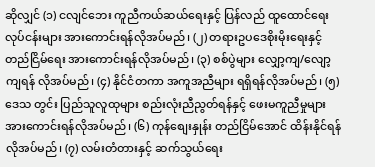ဆိုလျှင် (၁) ငလျင်ဘေး ကူညီကယ်ဆယ်ရေးနှင့် ပြန်လည် ထူထောင်ရေး လုပ်ငန်းများ အားကောင်းရန်လိုအပ်မည်၊ (၂) တရားဥပဒေစိုးမိုးရေးနှင့် တည်ငြိမ်ရေး အားကောင်းရန်လိုအပ်မည်၊ (၃) စစ်ပွဲများ လျှော့ကျ/လျော့ကျရန် လိုအပ်မည်၊ (၄) နိုင်ငံတကာ အကူအညီများ ရရှိရန်လိုအပ်မည်၊ (၅) ဒေသ တွင်း ပြည်သူလူထုများ စည်းလုံးညီညွတ်ရန်နှင့် ဖေးမကူညီမှုများ အားကောင်းရန်လိုအပ်မည်၊ (၆) ကုန်စျေးနှုန်း တည်ငြိမ်အောင် ထိန်းနိုင်ရန်လိုအပ်မည်၊ (၇) လမ်းတံတားနှင့် ဆက်သွယ်ရေး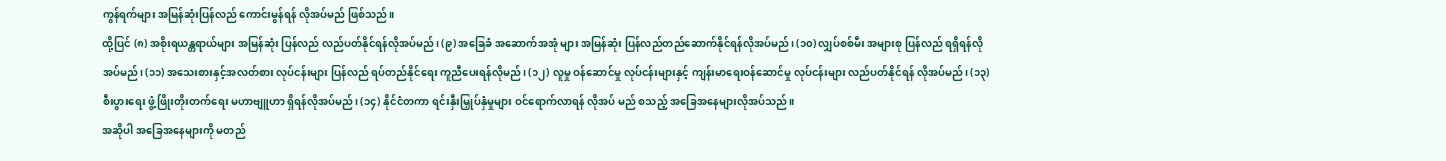ကွန်ရက်များ အမြန်ဆုံးပြန်လည် ကောင်းမွန်ရန် လိုအပ်မည် ဖြစ်သည်။
ထို့ပြင် (၈) အစိုးရယန္တရာယ်များ အမြန်ဆုံး ပြန်လည် လည်ပတ်နိုင်ရန်လိုအပ်မည်၊ (၉) အခြေခံ အဆောက်အအုံ များ အမြန်ဆုံး ပြန်လည်တည်ဆောက်နိုင်ရန်လိုအပ်မည်၊ (၁၀) လျှပ်စစ်မီး အများစု ပြန်လည် ရရှိရန်လိုအပ်မည်၊ (၁၁) အသေးစားနှင့်အလတ်စား လုပ်ငန်းများ ပြန်လည် ရပ်တည်နိုင်ရေး ကူညီပေးရန်လိုမည်၊ (၁၂) လူမှု ဝန်ဆောင်မှု လုပ်ငန်းများနှင့် ကျန်းမာရေးဝန်ဆောင်မှု လုပ်ငန်းများ လည်ပတ်နိုင်ရန် လိုအပ်မည်၊ (၁၃) စီးပွားရေး ဖွံ့ဖြိုးတိုးတက်ရေး မဟာဗျူဟာ ရှိရန်လိုအပ်မည်၊ (၁၄) နိုင်ငံတကာ ရင်းနှီးမြှုပ်နှံမှုများ ဝင်ရောက်လာရန် လိုအပ် မည် စသည့် အခြေအနေများလိုအပ်သည်။
အဆိုပါ အခြေအနေများကို မတည်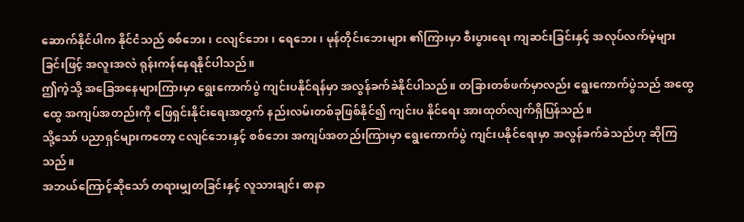ဆောက်နိုင်ပါက နိုင်ငံသည် စစ်ဘေး၊ ငလျင်ဘေး၊ ရေဘေး၊ မုန်တိုင်းဘေးများ ၏ကြားမှာ စီးပွားရေး ကျဆင်းခြင်းနှင့် အလုပ်လက်မဲ့များခြင်းဖြင့် အလူးအလဲ ရုန်းကန်နေရနိုင်ပါသည်။
ဤကဲ့သို့ အခြေအနေများကြားမှာ ရွေးကောက်ပွဲ ကျင်းပနိုင်ရန်မှာ အလွန်ခက်ခဲနိုင်ပါသည်။ တခြားတစ်ဖက်မှာလည်း ရွေးကောက်ပွဲသည် အထွေထွေ အကျပ်အတည်းကို ဖြေရှင်းနိုင်းရေးအတွက် နည်းလမ်းတစ်ခုဖြစ်နိုင်၍ ကျင်းပ နိုင်ရေး အားထုတ်လျက်ရှိပြန်သည်။
သို့သော် ပညာရှင်များကတော့ ငလျင်ဘေးနှင့် စစ်ဘေး အကျပ်အတည်းကြားမှာ ရွေးကောက်ပွဲ ကျင်းပနိုင်ရေးမှာ အလွန်ခက်ခဲသည်ဟု ဆိုကြသည်။
အဘယ်ကြောင့်ဆိုသော် တရားမျှတခြင်းနှင့် လူသားချင်း စာနာ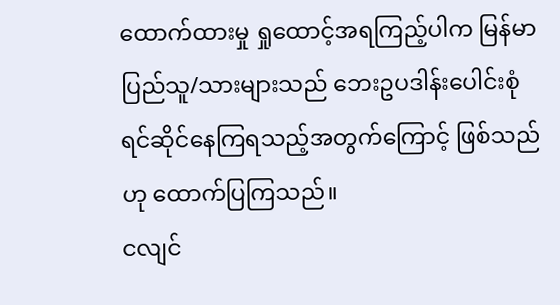ထောက်ထားမှု ရှုထောင့်အရကြည့်ပါက မြန်မာပြည်သူ/သားများသည် ဘေးဥပဒါန်းပေါင်းစုံ ရင်ဆိုင်နေကြရသည့်အတွက်ကြောင့် ဖြစ်သည်ဟု ထောက်ပြကြသည်။
ငလျင်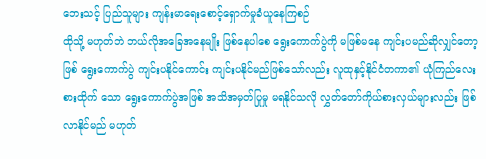ဘေးသင့် ပြည်သူများ ကျန်းမာရေးစောင့်ရှောက်မှုခံယူနေကြစဉ်
ထိုသို့ မဟုတ်ဘဲ ဘယ်လိုအခြေအနေမျိုး ဖြစ်နေပါစေ ရွေးကောက်ပွဲကို မဖြစ်မနေ ကျင်းပမည်ဆိုလျှင်တော့ဖြစ် ရွေးကောက်ပွဲ ကျင်းပနိုင်ကောင်း ကျင်းပနိုင်မည်ဖြစ်သော်လည်း လူထုနှင့်နိုင်ငံတကာ၏ ယုံကြည်လေးစားထိုက် သော ရွေးကောက်ပွဲအဖြစ် အသိအမှတ်ပြုမှု မရနိုင်သလို လွှတ်တော်ကိုယ်စားလှယ်များလည်း ဖြစ်လာနိုင်မည် မဟုတ်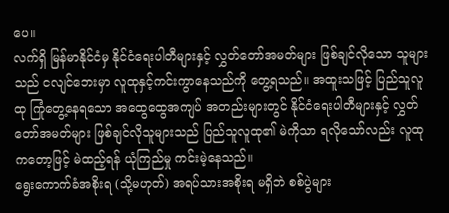ပေ။
လက်ရှိ မြန်မာနိုင်ငံမှ နိုင်ငံရေးပါတီများနှင့် လွှတ်တော်အမတ်များ ဖြစ်ချင်လိုသော သူများသည် ငလျင်ဘေးမှာ လူထုနှင့်ကင်းကွာနေသည်ကို တွေ့ရသည်။ အထူးသဖြင့် ပြည်သူလူထု ကြုံတွေ့နေရသော အထွေထွေအကျပ် အတည်းများတွင် နိုင်ငံရေးပါတီများနှင့် လွှတ်တော်အမတ်များ ဖြစ်ချင်လိုသူများသည် ပြည်သူလူထု၏ မဲကိုသာ ရလိုသော်လည်း လူထုကတော့ဖြင့် မဲထည့်ရန် ယုံကြည်မှု ကင်းမဲ့နေသည်။
ရွေးကောက်ခံအစိုးရ (သို့မဟုတ်) အရပ်သားအစိုးရ မရှိဘဲ စစ်ပွဲများ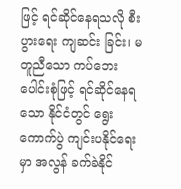ဖြင့် ရင်ဆိုင်နေရသလို စီးပွားရေး ကျဆင်း ခြင်း၊ မတူညီသော ကပ်ဘေးပေါင်းစုံဖြင့် ရင်ဆိုင်နေရသော နိုင်ငံတွင် ရွေးကောက်ပွဲ ကျင်းပနိုင်ရေးမှာ အလွန် ခက်ခဲနိုင်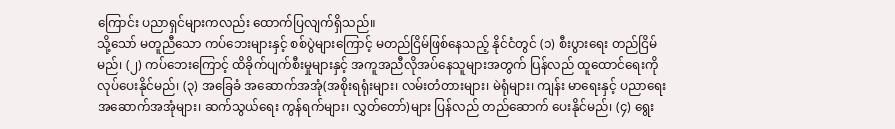ကြောင်း ပညာရှင်များကလည်း ထောက်ပြလျက်ရှိသည်။
သို့သော် မတူညီသော ကပ်ဘေးများနှင့် စစ်ပွဲများကြောင့် မတည်ငြိမ်ဖြစ်နေသည့် နိုင်ငံတွင် (၁) စီးပွားရေး တည်ငြိမ်မည်၊ (၂) ကပ်ဘေးကြောင့် ထိခိုက်ပျက်စီးမှုများနှင့် အကူအညီလိုအပ်နေသူများအတွက် ပြန်လည် ထူထောင်ရေးကို လုပ်ပေးနိုင်မည်၊ (၃) အခြေခံ အဆောက်အအုံ(အစိုးရရုံးများ၊ လမ်းတံတားများ၊ မဲရုံများ၊ ကျန်း မာရေးနှင့် ပညာရေး အဆောက်အအုံများ၊ ဆက်သွယ်ရေး ကွန်ရက်များ၊ လွှတ်တော်)များ ပြန်လည် တည်ဆောက် ပေးနိုင်မည်၊ (၄) ရွေး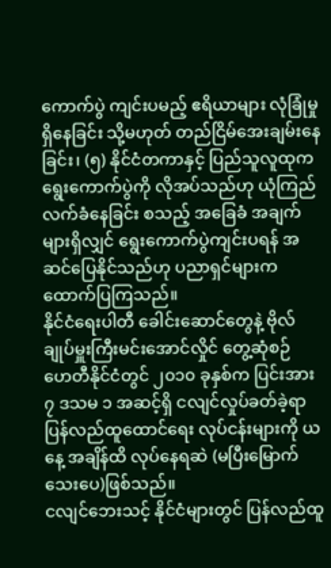ကောက်ပွဲ ကျင်းပမည့် ဧရိယာများ လုံခြုံမှုရှိနေခြင်း သို့မဟုတ် တည်ငြိမ်အေးချမ်းနေခြင်း၊ (၅) နိုင်ငံတကာနှင့် ပြည်သူလူထုက ရွေးကောက်ပွဲကို လိုအပ်သည်ဟု ယုံကြည်လက်ခံနေခြင်း စသည့် အခြေခံ အချက်များရှိလျှင် ရွေးကောက်ပွဲကျင်းပရန် အဆင်ပြေနိုင်သည်ဟု ပညာရှင်များက ထောက်ပြကြသည်။
နိုင်ငံရေးပါတီ ခေါင်းဆောင်တွေနဲ့ ဗိုလ်ချုပ်မှူးကြီးမင်းအောင်လှိုင် တွေ့ဆုံစဉ်
ဟေတီနိုင်ငံတွင် ၂၀၁၀ ခုနှစ်က ပြင်းအား ၇ ဒသမ ၁ အဆင့်ရှိ ငလျင်လှုပ်ခတ်ခဲ့ရာ ပြန်လည်ထူထောင်ရေး လုပ်ငန်းများကို ယနေ့ အချိန်ထိ လုပ်နေရဆဲ (မပြီးမြောက်သေးပေ)ဖြစ်သည်။
ငလျင်ဘေးသင့် နိုင်ငံများတွင် ပြန်လည်ထူ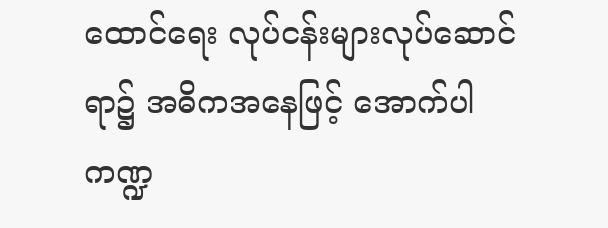ထောင်ရေး လုပ်ငန်းများလုပ်ဆောင်ရာ၌ အဓိကအနေဖြင့် အောက်ပါ ကဏ္ဍ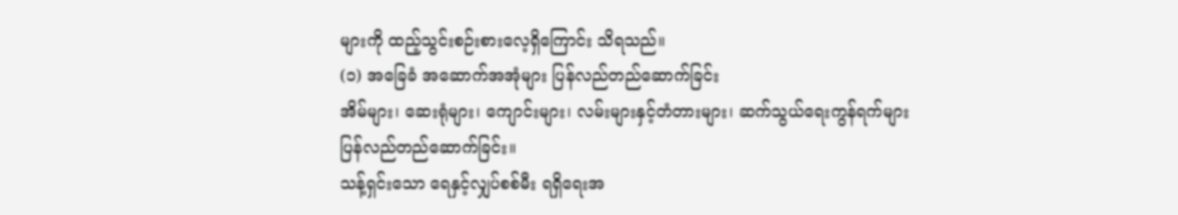များကို ထည့်သွင်းစဉ်းစားလေ့ရှိကြောင်း သိရသည်။
(၁) အခြေခံ အဆောက်အအုံများ ပြန်လည်တည်ဆောက်ခြင်း
အိမ်များ၊ ဆေးရုံများ၊ ကျောင်းများ၊ လမ်းများနှင့်တံတားများ၊ ဆက်သွယ်ရေးကွန်ရက်များ ပြန်လည်တည်ဆောက်ခြင်း။
သန့်ရှင်းသော ရေနှင့်လျှပ်စစ်မီး ရရှိရေးအ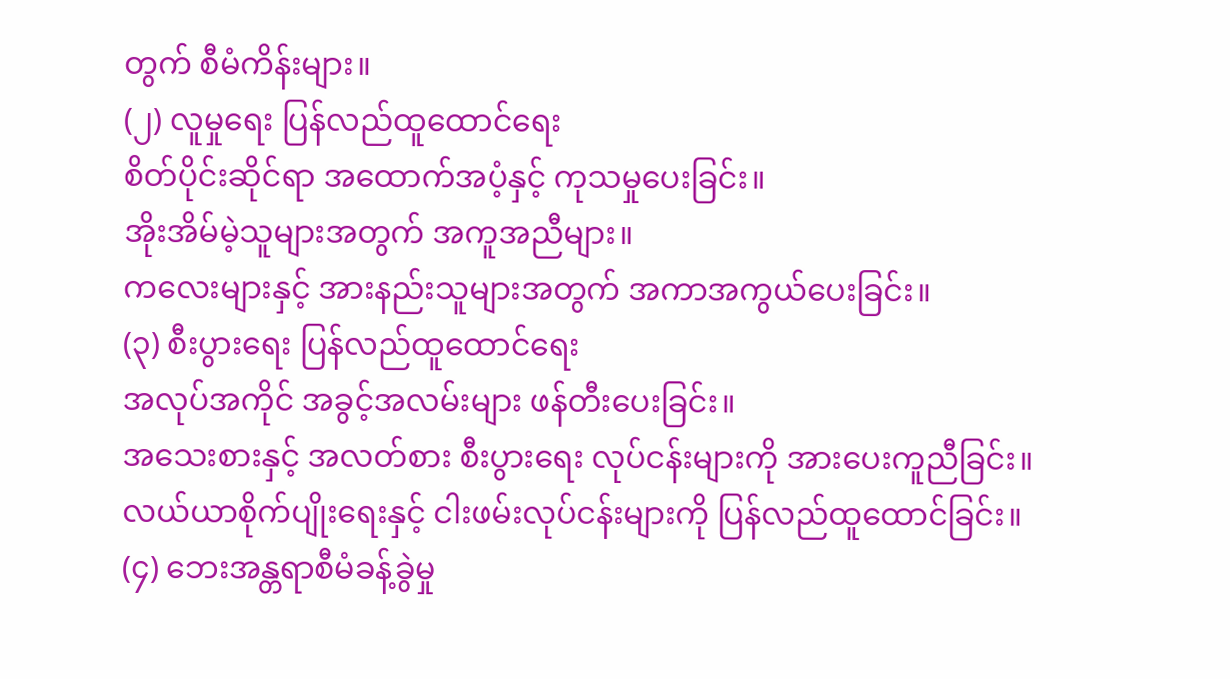တွက် စီမံကိန်းများ။
(၂) လူမှုရေး ပြန်လည်ထူထောင်ရေး
စိတ်ပိုင်းဆိုင်ရာ အထောက်အပံ့နှင့် ကုသမှုပေးခြင်း။
အိုးအိမ်မဲ့သူများအတွက် အကူအညီများ။
ကလေးများနှင့် အားနည်းသူများအတွက် အကာအကွယ်ပေးခြင်း။
(၃) စီးပွားရေး ပြန်လည်ထူထောင်ရေး
အလုပ်အကိုင် အခွင့်အလမ်းများ ဖန်တီးပေးခြင်း။
အသေးစားနှင့် အလတ်စား စီးပွားရေး လုပ်ငန်းများကို အားပေးကူညီခြင်း။
လယ်ယာစိုက်ပျိုးရေးနှင့် ငါးဖမ်းလုပ်ငန်းများကို ပြန်လည်ထူထောင်ခြင်း။
(၄) ဘေးအန္တရာစီမံခန့်ခွဲမှု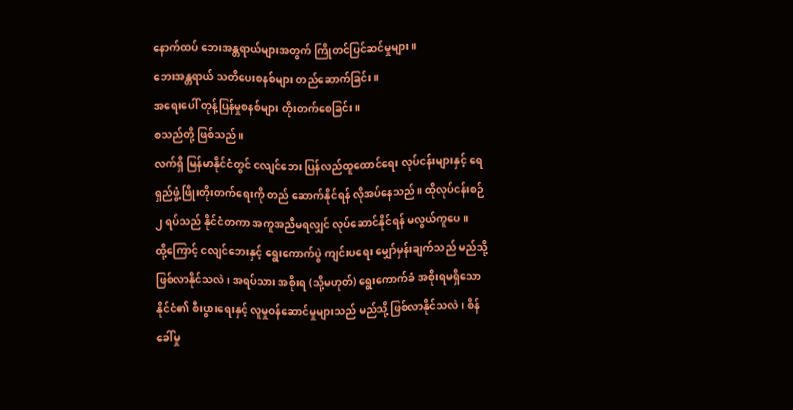နောက်ထပ် ဘေးအန္တရာယ်များအတွက် ကြိုတင်ပြင်ဆင်မှုများ။
ဘေးအန္တရာယ် သတိပေးစနစ်များ တည်ဆောက်ခြင်း။
အရေးပေါ် တုန့်ပြန်မှုစနစ်များ တိုးတက်စေခြင်း။
စသည်တို့ ဖြစ်သည်။
လက်ရှိ မြန်မာနိုင်ငံတွင် ငလျင်ဘေး ပြန်လည်ထူထောင်ရေး လုပ်ငန်းများနှင့် ရေရှည်ဖွံ့ဖြိုးတိုးတက်ရေးကို တည် ဆောက်နိုင်ရန် လိုအပ်နေသည်။ ထိုလုပ်ငန်းစဉ် ၂ ရပ်သည် နိုင်ငံတကာ အကူအညီမရလျှင် လုပ်ဆောင်နိုင်ရန် မလွယ်ကူပေ။
ထို့ကြောင့် ငလျင်ဘေးနှင့် ရွေးကောက်ပွဲ ကျင်းပရေး မျှော်မှန်းချက်သည် မည်သို့ ဖြစ်လာနိုင်သလဲ၊ အရပ်သား အစိုးရ (သို့မဟုတ်) ရွေးကောက်ခံ အစိုးရမရှိသော နိုင်ငံ၏ စီးပွားရေးနှင့် လူမှုဝန်ဆောင်မှုများသည် မည်သို့ ဖြစ်လာနိုင်သလဲ၊ စိန်ခေါ်မှု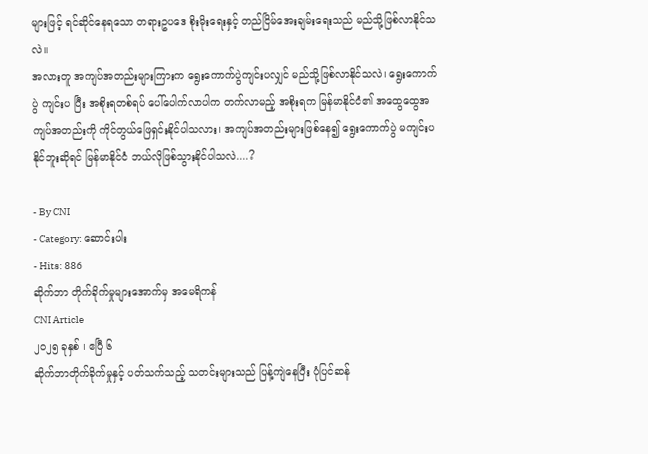များဖြင့် ရင်ဆိုင်နေရသော တရားဥပဒေ စိုးမိုးရေးနှင့် တည်ငြိမ်အေးချမ်းရေးသည် မည်သို့ဖြစ်လာနိုင်သလဲ။
အလားတူ အကျပ်အတည်းများကြားက ရွေးကောက်ပွဲကျင်းပလျှင် မည်သို့ဖြစ်လာနိုင်သလဲ၊ ရွေးကောက်ပွဲ ကျင်းပ ပြီး အစိုးရတစ်ရပ် ပေါ်ပေါက်လာပါက တက်လာမည့် အစိုးရက မြန်မာနိုင်ငံ၏ အထွေထွေအကျပ်အတည်းကို ကိုင်တွယ်ဖြေရှင်းနိုင်ပါသလား၊ အကျပ်အတည်းများဖြစ်နေ၍ ရွေးကောက်ပွဲ မကျင်းပနိုင်ဘူးဆိုရင် မြန်မာနိုင်ငံ ဘယ်လိုဖြစ်သွားနိုင်ပါသလဲ....?

- By CNI
- Category: ဆောင်းပါး
- Hits: 886
ဆိုက်ဘာ တိုက်ခိုက်မှုများအောက်မှ အမေရိကန်
CNI Article
၂၀၂၅ ခုနှစ် ၊ ဧပြီ ၆
ဆိုက်ဘာတိုက်ခိုက်မှုနှင့် ပတ်သက်သည့် သတင်းများသည် ပြန့်ကျဲနေပြီး ပုံပြင်ဆန်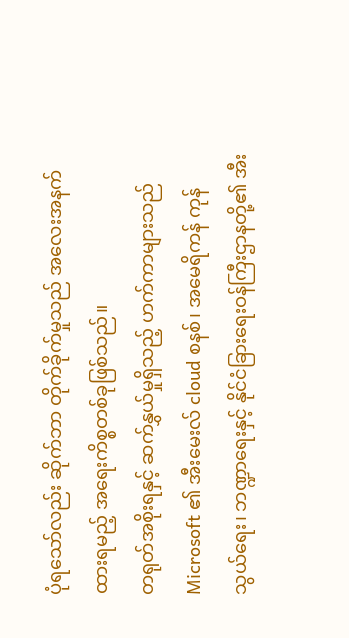ပုံရသော်လည်း ဆိုက်ဘာ တိုက်ခိုက်မှုသည် အလေးအနက်ထားရမည့် အရေးကိစ္စတစ်ခုဖြစ်သည်။
တရုတ်အစိုးရနှင့် ဆက်နွှယ်မှုရှိသည့် ဟက်ကာများသည် Microsoft ၏ အီးမေးလ် cloud စနစ်၊ အမေရိကန် ကုန်သွယ်ရေး၊ ဘဏ္ဍာရေးနှင့် နိုင်ငံခြားရေးဝန်ကြီးဌာနတို့၏ အီး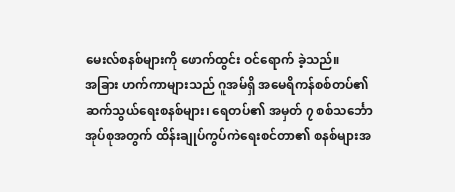မေးလ်စနစ်များကို ဖောက်ထွင်း ဝင်ရောက် ခဲ့သည်။
အခြား ဟက်ကာများသည် ဂူအမ်ရှိ အမေရိကန်စစ်တပ်၏ ဆက်သွယ်ရေးစနစ်များ၊ ရေတပ်၏ အမှတ် ၇ စစ်သင်္ဘောအုပ်စုအတွက် ထိန်းချုပ်ကွပ်ကဲရေးစင်တာ၏ စနစ်များအ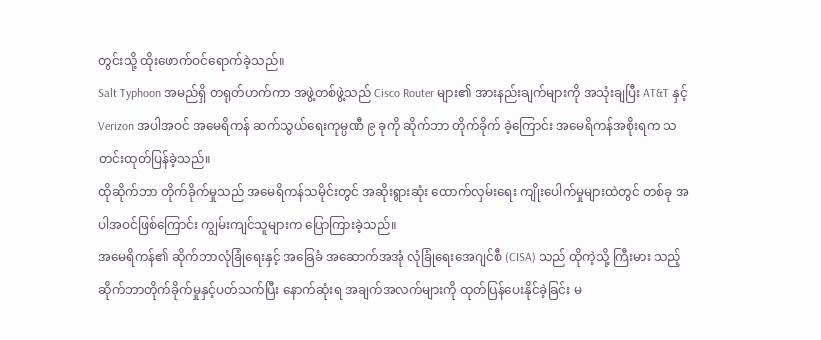တွင်းသို့ ထိုးဖောက်ဝင်ရောက်ခဲ့သည်။
Salt Typhoon အမည်ရှိ တရုတ်ဟက်ကာ အဖွဲ့တစ်ဖွဲ့သည် Cisco Router များ၏ အားနည်းချက်များကို အသုံးချပြီး AT&T နှင့် Verizon အပါအဝင် အမေရိကန် ဆက်သွယ်ရေးကုမ္ပဏီ ၉ ခုကို ဆိုက်ဘာ တိုက်ခိုက် ခဲ့ကြောင်း အမေရိကန်အစိုးရက သတင်းထုတ်ပြန်ခဲ့သည်။
ထိုဆိုက်ဘာ တိုက်ခိုက်မှုသည် အမေရိကန်သမိုင်းတွင် အဆိုးရွားဆုံး ထောက်လှမ်းရေး ကျိုးပေါက်မှုများထဲတွင် တစ်ခု အပါအဝင်ဖြစ်ကြောင်း ကျွမ်းကျင်သူများက ပြောကြားခဲ့သည်။
အမေရိကန်၏ ဆိုက်ဘာလုံခြုံရေးနှင့် အခြေခံ အဆောက်အအုံ လုံခြုံရေးအေဂျင်စီ (CISA) သည် ထိုကဲ့သို့ ကြီးမား သည့် ဆိုက်ဘာတိုက်ခိုက်မှုနှင့်ပတ်သက်ပြီး နောက်ဆုံးရ အချက်အလက်များကို ထုတ်ပြန်ပေးနိုင်ခဲ့ခြင်း မ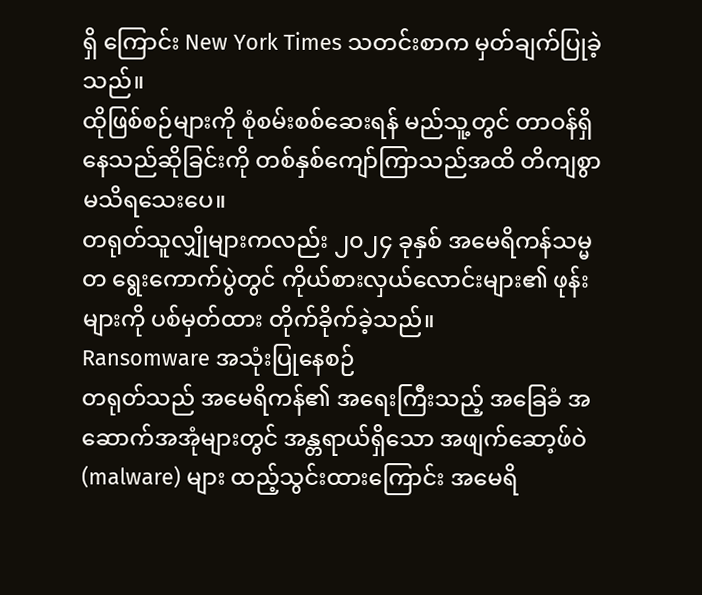ရှိ ကြောင်း New York Times သတင်းစာက မှတ်ချက်ပြုခဲ့သည်။
ထိုဖြစ်စဉ်များကို စုံစမ်းစစ်ဆေးရန် မည်သူ့တွင် တာဝန်ရှိနေသည်ဆိုခြင်းကို တစ်နှစ်ကျော်ကြာသည်အထိ တိကျစွာ မသိရသေးပေ။
တရုတ်သူလျှိုများကလည်း ၂၀၂၄ ခုနှစ် အမေရိကန်သမ္မတ ရွေးကောက်ပွဲတွင် ကိုယ်စားလှယ်လောင်းများ၏ ဖုန်းများကို ပစ်မှတ်ထား တိုက်ခိုက်ခဲ့သည်။
Ransomware အသုံးပြုနေစဉ်
တရုတ်သည် အမေရိကန်၏ အရေးကြီးသည့် အခြေခံ အဆောက်အအုံများတွင် အန္တရာယ်ရှိသော အဖျက်ဆော့ဖ်ဝဲ (malware) များ ထည့်သွင်းထားကြောင်း အမေရိ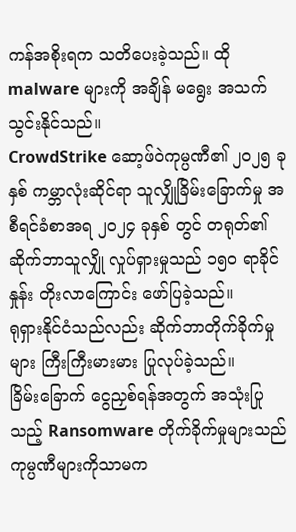ကန်အစိုးရက သတိပေးခဲ့သည်။ ထို malware များကို အချိန် မရွေး အသက်သွင်းနိုင်သည်။
CrowdStrike ဆော့ဖ်ဝဲကုမ္ပဏီ၏ ၂၀၂၅ ခုနှစ် ကမ္ဘာလုံးဆိုင်ရာ သူလျှိုခြိမ်းခြောက်မှု အစီရင်ခံစာအရ ၂၀၂၄ ခုနှစ် တွင် တရုတ်၏ ဆိုက်ဘာသူလျှို လှုပ်ရှားမှုသည် ၁၅၀ ရာခိုင်နှုန်း တိုးလာကြောင်း ဖော်ပြခဲ့သည်။
ရုရှားနိုင်ငံသည်လည်း ဆိုက်ဘာတိုက်ခိုက်မှုများ ကြီးကြီးမားမား ပြုလုပ်ခဲ့သည်။
ခြိမ်းခြောက် ငွေညှစ်ရန်အတွက် အသုံးပြုသည့် Ransomware တိုက်ခိုက်မှုများသည် ကုမ္ပဏီများကိုသာမက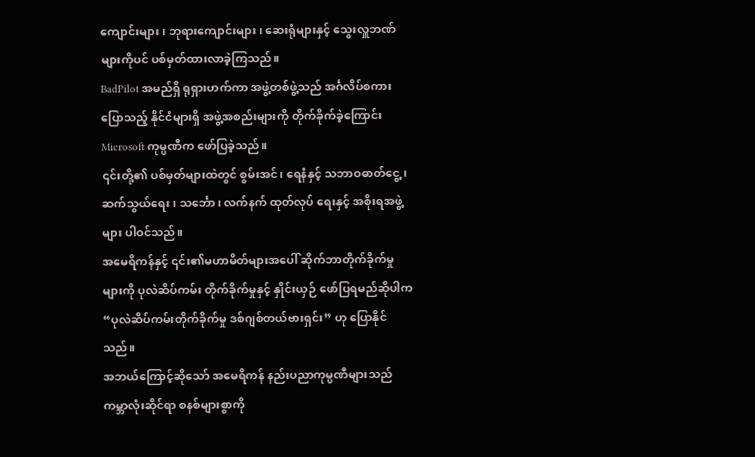ကျောင်းများ၊ ဘုရားကျောင်းများ၊ ဆေးရုံများနှင့် သွေးလှူဘဏ်များကိုပင် ပစ်မှတ်ထားလာခဲ့ကြသည်။
BadPilot အမည်ရှိ ရုရှားဟက်ကာ အဖွဲ့တစ်ဖွဲ့သည် အင်္ဂလိပ်စကားပြောသည့် နိုင်ငံများရှိ အဖွဲ့အစည်းများကို တိုက်ခိုက်ခဲ့ကြောင်း Microsoft ကုမ္ပဏီက ဖော်ပြခဲ့သည်။
၎င်းတို့၏ ပစ်မှတ်များထဲတွင် စွမ်းအင်၊ ရေနံနှင့် သဘာဝဓာတ်ငွေ့၊ ဆက်သွယ်ရေး၊ သင်္ဘော၊ လက်နက် ထုတ်လုပ် ရေးနှင့် အစိုးရအဖွဲ့များ ပါဝင်သည်။
အမေရိကန်နှင့် ၎င်း၏မဟာမိတ်များအပေါ် ဆိုက်ဘာတိုက်ခိုက်မှုများကို ပုလဲဆိပ်ကမ်း တိုက်ခိုက်မှုနှင့် နှိုင်းယှဉ် ဖော်ပြရမည်ဆိုပါက “ပုလဲဆိပ်ကမ်းတိုက်ခိုက်မှု ဒစ်ဂျစ်တယ်ဗားရှင်း” ဟု ပြောနိုင်သည်။
အဘယ်ကြောင့်ဆိုသော် အမေရိကန် နည်းပညာကုမ္ပဏီများသည် ကမ္ဘာလုံးဆိုင်ရာ စနစ်များစွာကို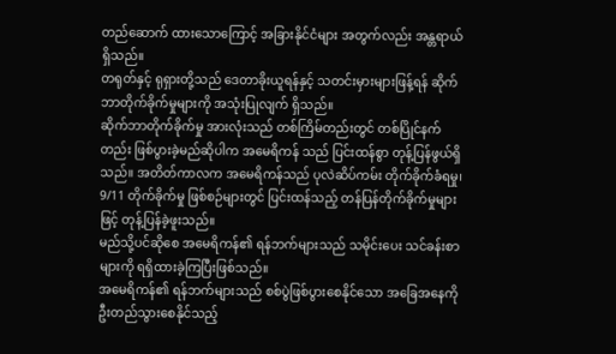တည်ဆောက် ထားသောကြောင့် အခြားနိုင်ငံများ အတွက်လည်း အန္တရာယ်ရှိသည်။
တရုတ်နှင့် ရုရှားတို့သည် ဒေတာခိုးယူရန်နှင့် သတင်းမှားများဖြန့်ရန် ဆိုက်ဘာတိုက်ခိုက်မှုများကို အသုံးပြုလျက် ရှိသည်။
ဆိုက်ဘာတိုက်ခိုက်မှု အားလုံးသည် တစ်ကြိမ်တည်းတွင် တစ်ပြိုင်နက်တည်း ဖြစ်ပွားခဲ့မည်ဆိုပါက အမေရိကန် သည် ပြင်းထန်စွာ တုန့်ပြန်ဖွယ်ရှိသည်။ အတိတ်ကာလက အမေရိကန်သည် ပုလဲဆိပ်ကမ်း တိုက်ခိုက်ခံရမှု၊ 9/11 တိုက်ခိုက်မှု ဖြစ်စဉ်များတွင် ပြင်းထန်သည့် တန်ပြန်တိုက်ခိုက်မှုများဖြင့် တုန့်ပြန်ခဲ့ဖူးသည်။
မည်သို့ပင်ဆိုစေ အမေရိကန်၏ ရန်ဘက်များသည် သမိုင်းပေး သင်ခန်းစာများကို ရရှိထားခဲ့ကြပြီးဖြစ်သည်။
အမေရိကန်၏ ရန်ဘက်များသည် စစ်ပွဲဖြစ်ပွားစေနိုင်သော အခြေအနေကို ဦးတည်သွားစေနိုင်သည့်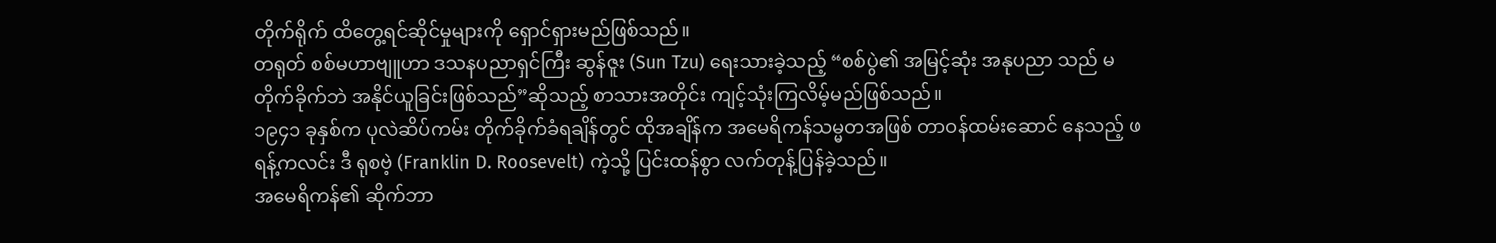တိုက်ရိုက် ထိတွေ့ရင်ဆိုင်မှုများကို ရှောင်ရှားမည်ဖြစ်သည်။
တရုတ် စစ်မဟာဗျူဟာ ဒသနပညာရှင်ကြီး ဆွန်ဇူး (Sun Tzu) ရေးသားခဲ့သည့် “စစ်ပွဲ၏ အမြင့်ဆုံး အနုပညာ သည် မတိုက်ခိုက်ဘဲ အနိုင်ယူခြင်းဖြစ်သည်”ဆိုသည့် စာသားအတိုင်း ကျင့်သုံးကြလိမ့်မည်ဖြစ်သည်။
၁၉၄၁ ခုနှစ်က ပုလဲဆိပ်ကမ်း တိုက်ခိုက်ခံရချိန်တွင် ထိုအချိန်က အမေရိကန်သမ္မတအဖြစ် တာဝန်ထမ်းဆောင် နေသည့် ဖရန့်ကလင်း ဒီ ရုစဗဲ့ (Franklin D. Roosevelt) ကဲ့သို့ ပြင်းထန်စွာ လက်တုန့်ပြန်ခဲ့သည်။
အမေရိကန်၏ ဆိုက်ဘာ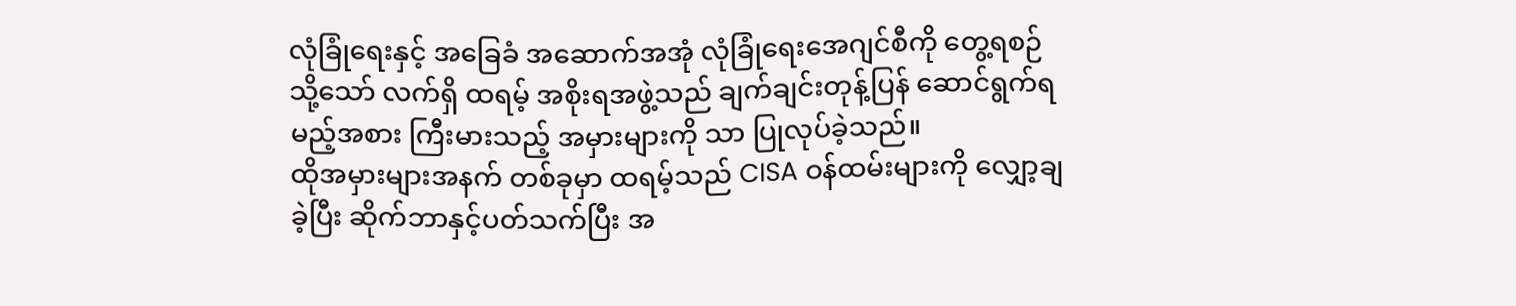လုံခြုံရေးနှင့် အခြေခံ အဆောက်အအုံ လုံခြုံရေးအေဂျင်စီကို တွေ့ရစဉ်
သို့သော် လက်ရှိ ထရမ့် အစိုးရအဖွဲ့သည် ချက်ချင်းတုန့်ပြန် ဆောင်ရွက်ရမည့်အစား ကြီးမားသည့် အမှားများကို သာ ပြုလုပ်ခဲ့သည်။
ထိုအမှားများအနက် တစ်ခုမှာ ထရမ့်သည် CISA ဝန်ထမ်းများကို လျှော့ချခဲ့ပြီး ဆိုက်ဘာနှင့်ပတ်သက်ပြီး အ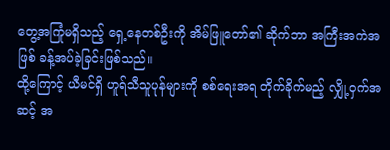တွေ့အကြုံမရှိသည့် ရှေ့နေတစ်ဦးကို အိမ်ဖြူတော်၏ ဆိုက်ဘာ အကြီးအကဲအဖြစ် ခန့်အပ်ခဲ့ခြင်းဖြစ်သည်။
ထို့ကြောင့် ယီမင်ရှိ ဟူရ်သီသူပုန်များကို စစ်ရေးအရ တိုက်ခိုက်မည့် လျှို့ဝှက်အဆင့် အ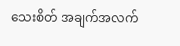သေးစိတ် အချက်အလက်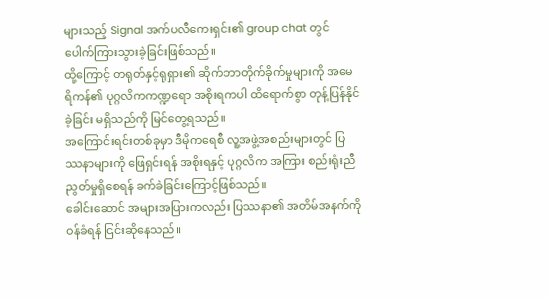များသည့် Signal အက်ပလီကေးရှင်း၏ group chat တွင် ပေါက်ကြားသွားခဲ့ခြင်းဖြစ်သည်။
ထို့ကြောင့် တရုတ်နှင့်ရုရှား၏ ဆိုက်ဘာတိုက်ခိုက်မှုများကို အမေရိကန်၏ ပုဂ္ဂလိကကဏ္ဍရော အစိုးရကပါ ထိရောက်စွာ တုန့်ပြန်နိုင်ခဲ့ခြင်း မရှိသည်ကို မြင်တွေ့ရသည်။
အကြောင်းရင်းတစ်ခုမှာ ဒီမိုကရေစီ လူ့အဖွဲ့အစည်းများတွင် ပြဿနာများကို ဖြေရှင်းရန် အစိုးရနှင့် ပုဂ္ဂလိက အကြား စည်းရုံးညီညွတ်မှုရှိစေရန် ခက်ခဲခြင်းကြောင့်ဖြစ်သည်။
ခေါင်းဆောင် အများအပြားကလည်း ပြဿနာ၏ အတိမ်အနက်ကို ဝန်ခံရန် ငြင်းဆိုနေသည်။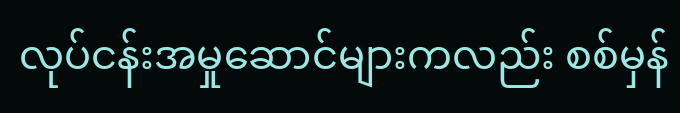လုပ်ငန်းအမှုဆောင်များကလည်း စစ်မှန်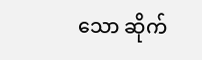သော ဆိုက်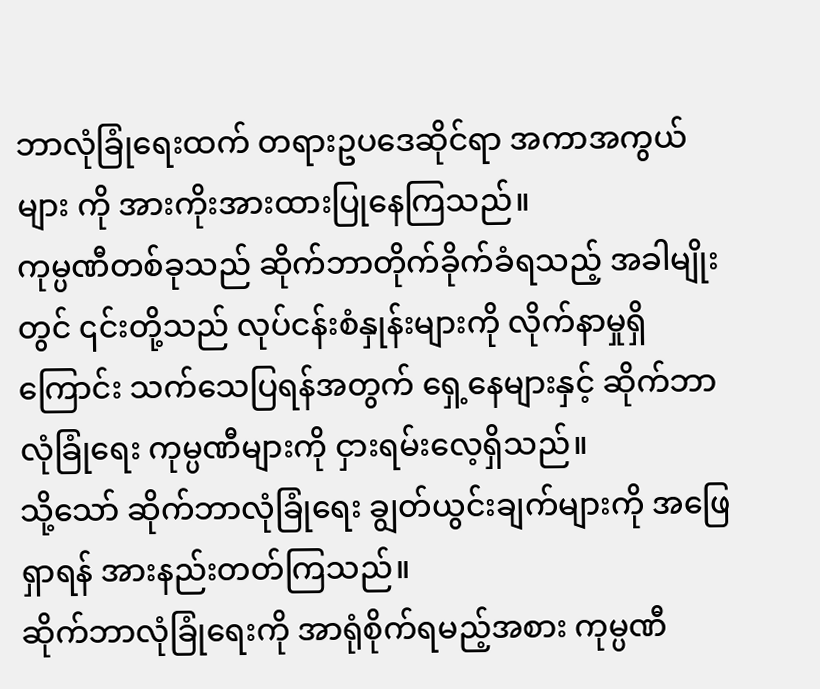ဘာလုံခြုံရေးထက် တရားဥပဒေဆိုင်ရာ အကာအကွယ်များ ကို အားကိုးအားထားပြုနေကြသည်။
ကုမ္ပဏီတစ်ခုသည် ဆိုက်ဘာတိုက်ခိုက်ခံရသည့် အခါမျိုးတွင် ၎င်းတို့သည် လုပ်ငန်းစံနှုန်းများကို လိုက်နာမှုရှိ ကြောင်း သက်သေပြရန်အတွက် ရှေ့နေများနှင့် ဆိုက်ဘာလုံခြုံရေး ကုမ္ပဏီများကို ငှားရမ်းလေ့ရှိသည်။
သို့သော် ဆိုက်ဘာလုံခြုံရေး ချွတ်ယွင်းချက်များကို အဖြေရှာရန် အားနည်းတတ်ကြသည်။
ဆိုက်ဘာလုံခြုံရေးကို အာရုံစိုက်ရမည့်အစား ကုမ္ပဏီ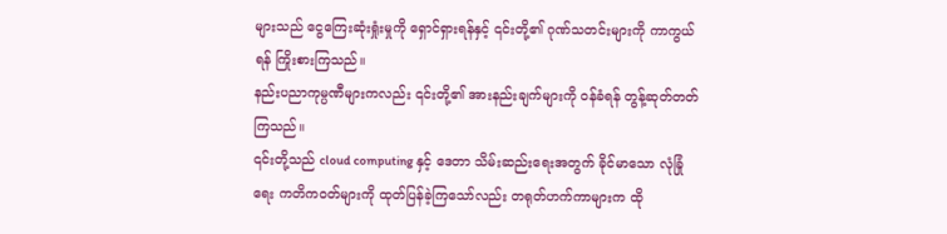များသည် ငွေကြေးဆုံးရှုံးမှုကို ရှောင်ရှားရန်နှင့် ၎င်းတို့၏ ဂုဏ်သတင်းများကို ကာကွယ်ရန် ကြိုးစားကြသည်။
နည်းပညာကုမ္ပဏီများကလည်း ၎င်းတို့၏ အားနည်းချက်များကို ဝန်ခံရန် တွန့်ဆုတ်တတ်ကြသည်။
၎င်းတို့သည် cloud computing နှင့် ဒေတာ သိမ်းဆည်းရေးအတွက် ခိုင်မာသော လုံခြုံရေး ကတိကဝတ်များကို ထုတ်ပြန်ခဲ့ကြသော်လည်း တရုတ်ဟက်ကာများက ထို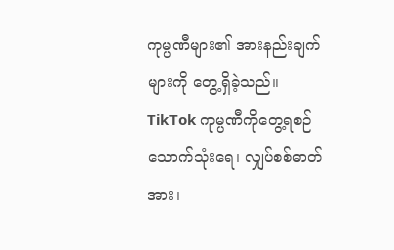ကုမ္ပဏီများ၏ အားနည်းချက်များကို တွေ့ရှိခဲ့သည်။
TikTok ကုမ္ပဏီကိုတွေ့ရစဉ်
သောက်သုံးရေ၊ လျှပ်စစ်ဓာတ်အား၊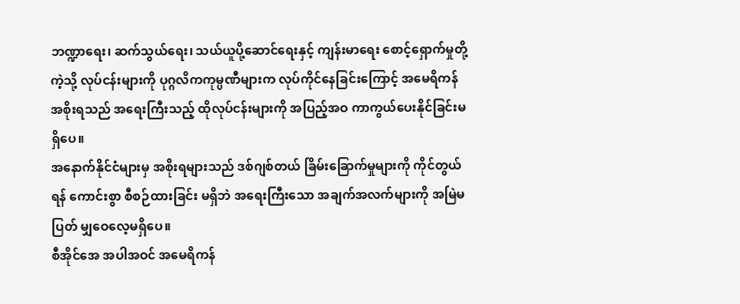ဘဏ္ဍာရေး၊ ဆက်သွယ်ရေး၊ သယ်ယူပို့ဆောင်ရေးနှင့် ကျန်းမာရေး စောင့်ရှောက်မှုတို့ ကဲ့သို့ လုပ်ငန်းများကို ပုဂ္ဂလိကကုမ္ပဏီများက လုပ်ကိုင်နေခြင်းကြောင့် အမေရိကန်အစိုးရသည် အရေးကြီးသည့် ထိုလုပ်ငန်းများကို အပြည့်အဝ ကာကွယ်ပေးနိုင်ခြင်းမရှိပေ။
အနောက်နိုင်ငံများမှ အစိုးရများသည် ဒစ်ဂျစ်တယ် ခြိမ်းခြောက်မှုများကို ကိုင်တွယ်ရန် ကောင်းစွာ စီစဉ်ထားခြင်း မရှိဘဲ အရေးကြီးသော အချက်အလက်များကို အမြဲမပြတ် မျှဝေလေ့မရှိပေ။
စီအိုင်အေ အပါအဝင် အမေရိကန်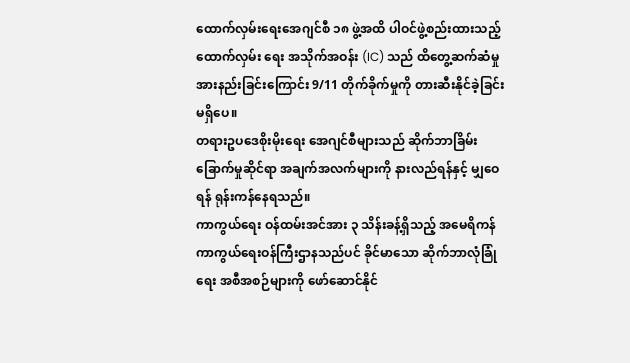ထောက်လှမ်းရေးအေဂျင်စီ ၁၈ ဖွဲ့အထိ ပါဝင်ဖွဲ့စည်းထားသည့် ထောက်လှမ်း ရေး အသိုက်အဝန်း (IC) သည် ထိတွေ့ဆက်ဆံမှု အားနည်းခြင်းကြောင်း 9/11 တိုက်ခိုက်မှုကို တားဆီးနိုင်ခဲ့ခြင်း မရှိပေ။
တရားဥပဒေစိုးမိုးရေး အေဂျင်စီများသည် ဆိုက်ဘာခြိမ်းခြောက်မှုဆိုင်ရာ အချက်အလက်များကို နားလည်ရန်နှင့် မျှဝေရန် ရုန်းကန်နေရသည်။
ကာကွယ်ရေး ဝန်ထမ်းအင်အား ၃ သိန်းခန့်ရှိသည့် အမေရိကန် ကာကွယ်ရေးဝန်ကြီးဌာနသည်ပင် ခိုင်မာသော ဆိုက်ဘာလုံခြုံရေး အစီအစဉ်များကို ဖော်ဆောင်နိုင်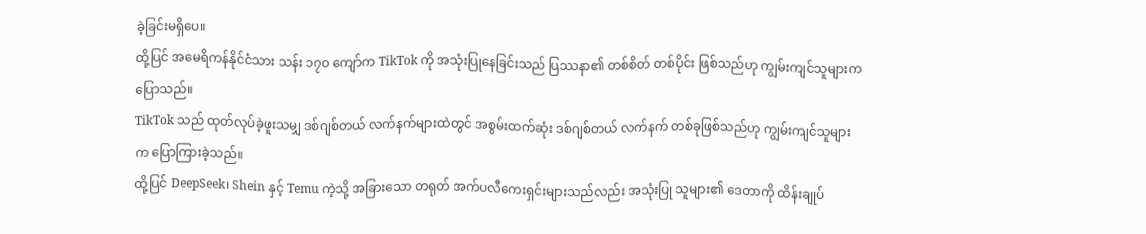ခဲ့ခြင်းမရှိပေ။
ထို့ပြင် အမေရိကန်နိုင်ငံသား သန်း ၁၇၀ ကျော်က TikTok ကို အသုံးပြုနေခြင်းသည် ပြဿနာ၏ တစ်စိတ် တစ်ပိုင်း ဖြစ်သည်ဟု ကျွမ်းကျင်သူများက ပြောသည်။
TikTok သည် ထုတ်လုပ်ခဲ့ဖူးသမျှ ဒစ်ဂျစ်တယ် လက်နက်များထဲတွင် အစွမ်းထက်ဆုံး ဒစ်ဂျစ်တယ် လက်နက် တစ်ခုဖြစ်သည်ဟု ကျွမ်းကျင်သူများက ပြောကြားခဲ့သည်။
ထို့ပြင် DeepSeek၊ Shein နှင့် Temu ကဲ့သို့ အခြားသော တရုတ် အက်ပလီကေးရှင်းများသည်လည်း အသုံးပြု သူများ၏ ဒေတာကို ထိန်းချုပ်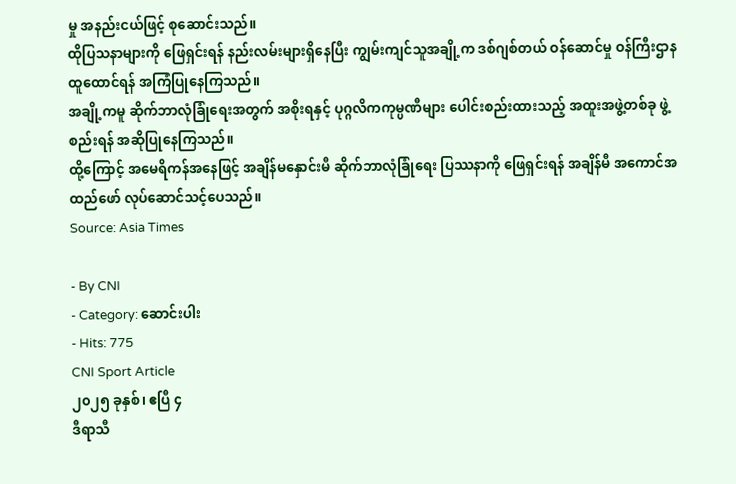မှု အနည်းငယ်ဖြင့် စုဆောင်းသည်။
ထိုပြသနာများကို ဖြေရှင်းရန် နည်းလမ်းများရှိနေပြီး ကျွမ်းကျင်သူအချို့က ဒစ်ဂျစ်တယ် ဝန်ဆောင်မှု ဝန်ကြီးဌာန ထူထောင်ရန် အကြံပြုနေကြသည်။
အချို့ကမူ ဆိုက်ဘာလုံခြုံရေးအတွက် အစိုးရနှင့် ပုဂ္ဂလိကကုမ္ပဏီများ ပေါင်းစည်းထားသည့် အထူးအဖွဲ့တစ်ခု ဖွဲ့စည်းရန် အဆိုပြုနေကြသည်။
ထို့ကြောင့် အမေရိကန်အနေဖြင့် အချိန်မနှောင်းမီ ဆိုက်ဘာလုံခြုံရေး ပြဿနာကို ဖြေရှင်းရန် အချိန်မီ အကောင်အထည်ဖော် လုပ်ဆောင်သင့်ပေသည်။
Source: Asia Times

- By CNI
- Category: ဆောင်းပါး
- Hits: 775
CNI Sport Article
၂၀၂၅ ခုနှစ်၊ ဧပြီ ၄
ဒီရာသီ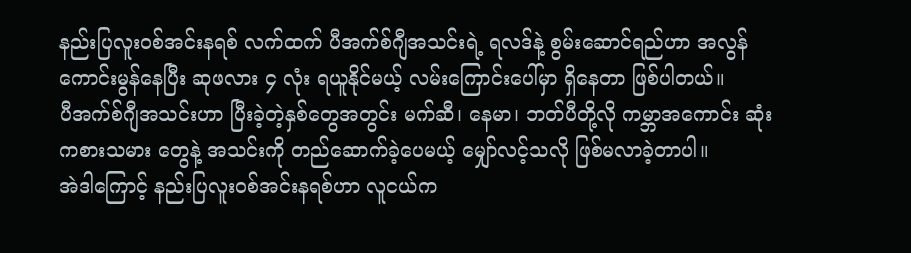နည်းပြလူးဝစ်အင်းနရစ် လက်ထက် ပီအက်စ်ဂျီအသင်းရဲ့ ရလဒ်နဲ့ စွမ်းဆောင်ရည်ဟာ အလွန် ကောင်းမွန်နေပြီး ဆုဖလား ၄ လုံး ရယူနိုင်မယ့် လမ်းကြောင်းပေါ်မှာ ရှိနေတာ ဖြစ်ပါတယ်။
ပီအက်စ်ဂျီအသင်းဟာ ပြီးခဲ့တဲ့နှစ်တွေအတွင်း မက်ဆီ၊ နေမာ၊ ဘတ်ပီတို့လို ကမ္ဘာအကောင်း ဆုံးကစားသမား တွေနဲ့ အသင်းကို တည်ဆောက်ခဲ့ပေမယ့် မျှော်လင့်သလို ဖြစ်မလာခဲ့တာပါ။
အဲဒါကြောင့် နည်းပြလူးဝစ်အင်းနရစ်ဟာ လူငယ်က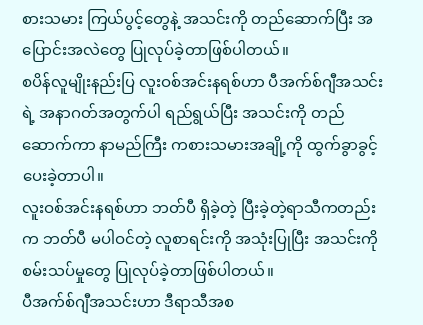စားသမား ကြယ်ပွင့်တွေနဲ့ အသင်းကို တည်ဆောက်ပြီး အပြောင်းအလဲတွေ ပြုလုပ်ခဲ့တာဖြစ်ပါတယ်။
စပိန်လူမျိုးနည်းပြ လူးဝစ်အင်းနရစ်ဟာ ပီအက်စ်ဂျီအသင်းရဲ့ အနာဂတ်အတွက်ပါ ရည်ရွယ်ပြီး အသင်းကို တည်ဆောက်ကာ နာမည်ကြီး ကစားသမားအချို့ကို ထွက်ခွာခွင့်ပေးခဲ့တာပါ။
လူးဝစ်အင်းနရစ်ဟာ ဘတ်ပီ ရှိခဲ့တဲ့ ပြီးခဲ့တဲ့ရာသီကတည်းက ဘတ်ပီ မပါဝင်တဲ့ လူစာရင်းကို အသုံးပြုပြီး အသင်းကို စမ်းသပ်မှုတွေ ပြုလုပ်ခဲ့တာဖြစ်ပါတယ်။
ပီအက်စ်ဂျီအသင်းဟာ ဒီရာသီအစ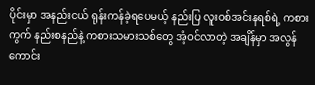ပိုင်းမှာ အနည်းငယ် ရုန်းကန်ခဲ့ရပေမယ့် နည်းပြ လူးဝစ်အင်းနရစ်ရဲ့ ကစားကွက် နည်းစနည်နဲ့ ကစားသမားသစ်တွေ အံ့ဝင်လာတဲ့ အချိန်မှာ အလွန်ကောင်း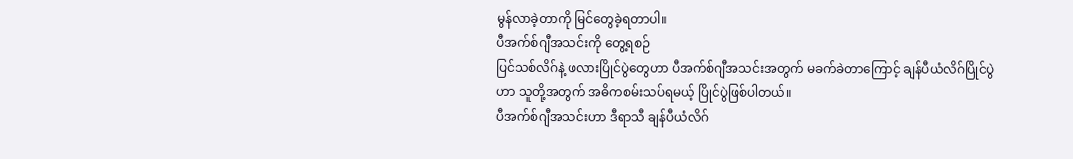မွန်လာခဲ့တာကို မြင်တွေခဲ့ရတာပါ။
ပီအက်စ်ဂျီအသင်းကို တွေ့ရစဉ်
ပြင်သစ်လိဂ်နဲ့ ဖလားပြိုင်ပွဲတွေဟာ ပီအက်စ်ဂျီအသင်းအတွက် မခက်ခဲတာကြောင့် ချန်ပီယံလိဂ်ပြိုင်ပွဲဟာ သူတို့အတွက် အဓိကစမ်းသပ်ရမယ့် ပြိုင်ပွဲဖြစ်ပါတယ်။
ပီအက်စ်ဂျီအသင်းဟာ ဒီရာသီ ချန်ပီယံလိဂ်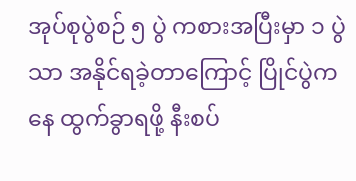အုပ်စုပွဲစဉ် ၅ ပွဲ ကစားအပြီးမှာ ၁ ပွဲသာ အနိုင်ရခဲ့တာကြောင့် ပြိုင်ပွဲကနေ ထွက်ခွာရဖို့ နီးစပ်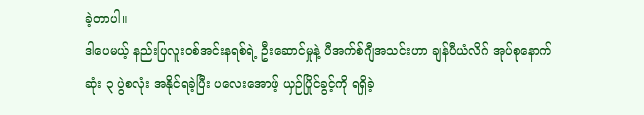ခဲ့တာပါ။
ဒါပေမယ့် နည်းပြလူးဝစ်အင်းနရစ်ရဲ့ ဦးဆောင်မှုနဲ့ ပီအက်စ်ဂျီအသင်းဟာ ချန်ပီယံလိဂ် အုပ်စုနောက်ဆုံး ၃ ပွဲစလုံး အနိုင်ရခဲ့ပြီး ပလေးအောဖ့် ယှဉ်ပြိုင်ခွင့်ကို ရရှိခဲ့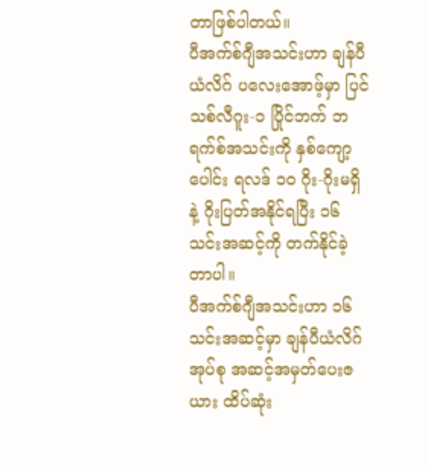တာဖြစ်ပါတယ်။
ပီအက်စ်ဂျီအသင်းဟာ ချန်ပီယံလိဂ် ပလေးအောဖ့်မှာ ပြင်သစ်လီဂူး-၁ ပြိုင်ဘက် ဘရက်စ်အသင်းကို နှစ်ကျော့ ပေါင်း ရလဒ် ၁၀ ဂိုး-ဂိုးမရှိနဲ့ ဂိုးပြတ်အနိုင်ရပြီး ၁၆ သင်းအဆင့်ကို တက်နိုင်ခဲ့တာပါ။
ပီအက်စ်ဂျီအသင်းဟာ ၁၆ သင်းအဆင့်မှာ ချန်ပီယံလိဂ်အုပ်စု အဆင့်အမှတ်ပေးဇယား ထိပ်ဆုံး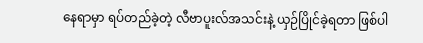နေရာမှာ ရပ်တည်ခဲ့တဲ့ လီဗာပူးလ်အသင်းနဲ့ ယှဉ်ပြိုင်ခဲ့ရတာ ဖြစ်ပါ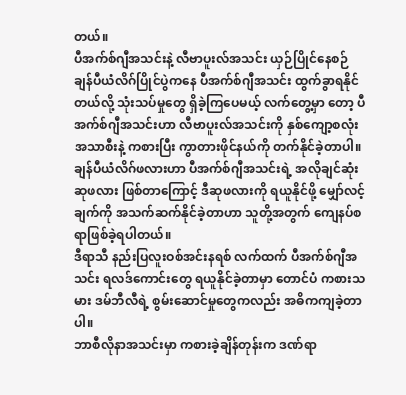တယ်။
ပီအက်စ်ဂျီအသင်းနဲ့ လီဗာပူးလ်အသင်း ယှဉ်ပြိုင်နေစဉ်
ချန်ပီယံလိဂ်ပြိုင်ပွဲကနေ ပီအက်စ်ဂျီအသင်း ထွက်ခွာရနိုင်တယ်လို့ သုံးသပ်မှုတွေ ရှိခဲ့ကြပေမယ့် လက်တွေ့မှာ တော့ ပီအက်စ်ဂျီအသင်းဟာ လီဗာပူးလ်အသင်းကို နှစ်ကျော့စလုံး အသာစီးနဲ့ ကစားပြီး ကွာတားဖိုင်နယ်ကို တက်နိုင်ခဲ့တာပါ။
ချန်ပီယံလိဂ်ဖလားဟာ ပီအက်စ်ဂျီအသင်းရဲ့ အလိုချင်ဆုံးဆုဖလား ဖြစ်တာကြောင့် ဒီဆုဖလားကို ရယူနိုင်ဖို့ မျှော်လင့်ချက်ကို အသက်ဆက်နိုင်ခဲ့တာဟာ သူတို့အတွက် ကျေနပ်စရာဖြစ်ခဲ့ရပါတယ်။
ဒီရာသီ နည်းပြလူးဝစ်အင်းနရစ် လက်ထက် ပီအက်စ်ဂျီအသင်း ရလဒ်ကောင်းတွေ ရယူနိုင်ခဲ့တာမှာ တောင်ပံ ကစားသမား ဒမ်ဘီလီရဲ့ စွမ်းဆောင်မှုတွေကလည်း အဓိကကျခဲ့တာပါ။
ဘာစီလိုနာအသင်းမှာ ကစားခဲ့ချိန်တုန်းက ဒဏ်ရာ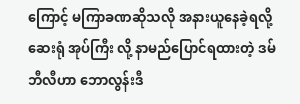ကြောင့် မကြာခဏဆိုသလို အနားယူနေခဲ့ရလို့ ဆေးရုံ အုပ်ကြီး လို့ နာမည်ပြောင်ရထားတဲ့ ဒမ်ဘီလီဟာ ဘောလွန်းဒီ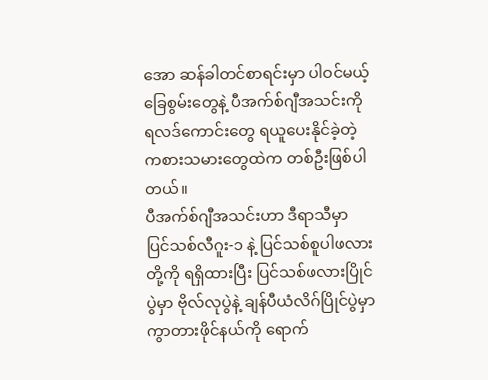အော ဆန်ခါတင်စာရင်းမှာ ပါဝင်မယ့် ခြေစွမ်းတွေနဲ့ ပီအက်စ်ဂျီအသင်းကို ရလဒ်ကောင်းတွေ ရယူပေးနိုင်ခဲ့တဲ့ ကစားသမားတွေထဲက တစ်ဦးဖြစ်ပါတယ်။
ပီအက်စ်ဂျီအသင်းဟာ ဒီရာသီမှာ ပြင်သစ်လီဂူး-၁ နဲ့ ပြင်သစ်စူပါဖလားတို့ကို ရရှိထားပြီး ပြင်သစ်ဖလားပြိုင်ပွဲမှာ ဗိုလ်လုပွဲနဲ့ ချန်ပီယံလိဂ်ပြိုင်ပွဲမှာ ကွာတားဖိုင်နယ်ကို ရောက်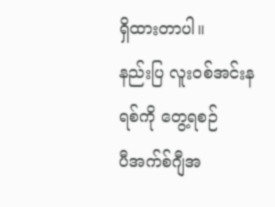ရှိထားတာပါ။
နည်းပြ လူးဝစ်အင်းနရစ်ကို တွေ့ရစဉ်
ပီအက်စ်ဂျီအ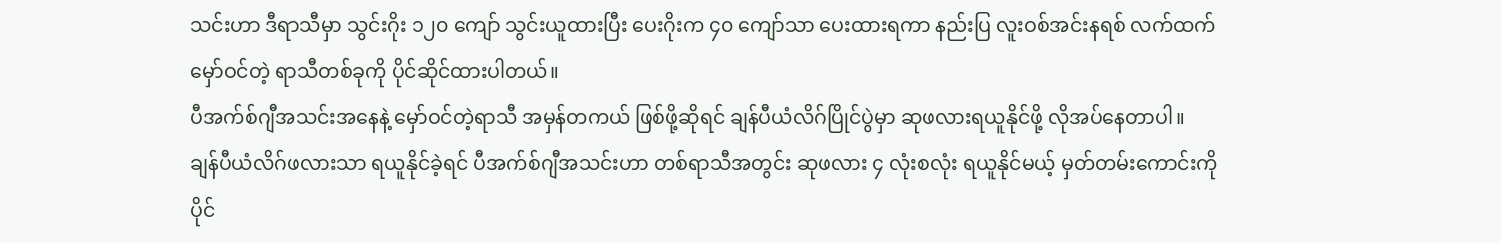သင်းဟာ ဒီရာသီမှာ သွင်းဂိုး ၁၂၀ ကျော် သွင်းယူထားပြီး ပေးဂိုးက ၄၀ ကျော်သာ ပေးထားရကာ နည်းပြ လူးဝစ်အင်းနရစ် လက်ထက် မှော်ဝင်တဲ့ ရာသီတစ်ခုကို ပိုင်ဆိုင်ထားပါတယ်။
ပီအက်စ်ဂျီအသင်းအနေနဲ့ မှော်ဝင်တဲ့ရာသီ အမှန်တကယ် ဖြစ်ဖို့ဆိုရင် ချန်ပီယံလိဂ်ပြိုင်ပွဲမှာ ဆုဖလားရယူနိုင်ဖို့ လိုအပ်နေတာပါ။
ချန်ပီယံလိဂ်ဖလားသာ ရယူနိုင်ခဲ့ရင် ပီအက်စ်ဂျီအသင်းဟာ တစ်ရာသီအတွင်း ဆုဖလား ၄ လုံးစလုံး ရယူနိုင်မယ့် မှတ်တမ်းကောင်းကို ပိုင်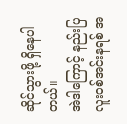ဆိုင်သွားဖို့ ရှိနေပါတယ်။
အဲဒါကြောင့် နည်းပြလူးဝစ်အင်းနရစ် အ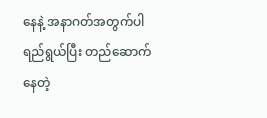နေနဲ့ အနာဂတ်အတွက်ပါ ရည်ရွယ်ပြီး တည်ဆောက်နေတဲ့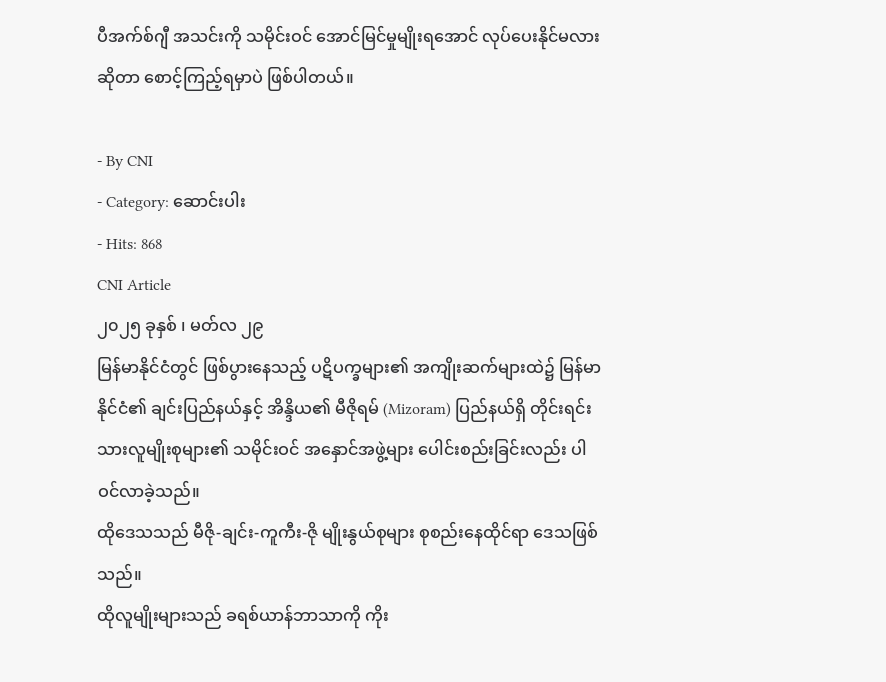ပီအက်စ်ဂျီ အသင်းကို သမိုင်းဝင် အောင်မြင်မှုမျိုးရအောင် လုပ်ပေးနိုင်မလားဆိုတာ စောင့်ကြည့်ရမှာပဲ ဖြစ်ပါတယ်။

- By CNI
- Category: ဆောင်းပါး
- Hits: 868
CNI Article
၂၀၂၅ ခုနှစ် ၊ မတ်လ ၂၉
မြန်မာနိုင်ငံတွင် ဖြစ်ပွားနေသည့် ပဋိပက္ခများ၏ အကျိုးဆက်များထဲ၌ မြန်မာနိုင်ငံ၏ ချင်းပြည်နယ်နှင့် အိန္ဒိယ၏ မီဇိုရမ် (Mizoram) ပြည်နယ်ရှိ တိုင်းရင်းသားလူမျိုးစုများ၏ သမိုင်းဝင် အနှောင်အဖွဲ့များ ပေါင်းစည်းခြင်းလည်း ပါဝင်လာခဲ့သည်။
ထိုဒေသသည် မီဇို-ချင်း-ကူကီး-ဇို မျိုးနွယ်စုများ စုစည်းနေထိုင်ရာ ဒေသဖြစ်သည်။
ထိုလူမျိုးများသည် ခရစ်ယာန်ဘာသာကို ကိုး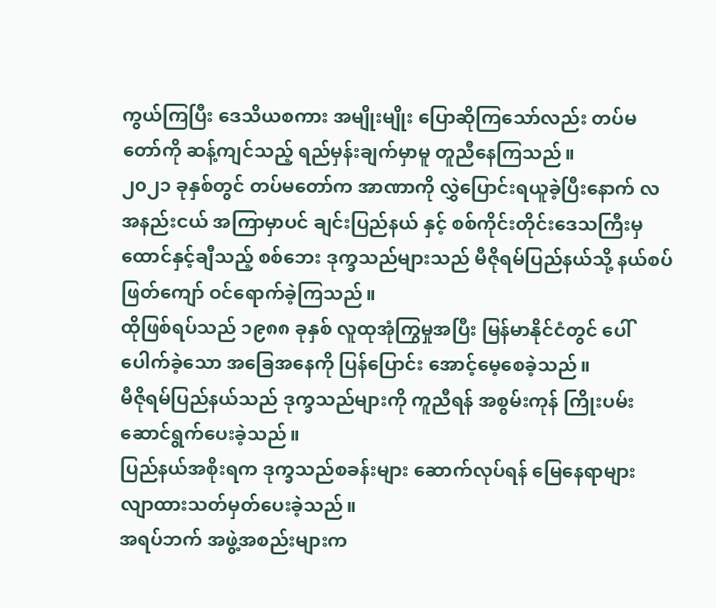ကွယ်ကြပြီး ဒေသိယစကား အမျိုးမျိုး ပြောဆိုကြသော်လည်း တပ်မတော်ကို ဆန့်ကျင်သည့် ရည်မှန်းချက်မှာမူ တူညီနေကြသည်။
၂၀၂၁ ခုနှစ်တွင် တပ်မတော်က အာဏာကို လွှဲပြောင်းရယူခဲ့ပြီးနောက် လအနည်းငယ် အကြာမှာပင် ချင်းပြည်နယ် နှင့် စစ်ကိုင်းတိုင်းဒေသကြီးမှ ထောင်နှင့်ချီသည့် စစ်ဘေး ဒုက္ခသည်များသည် မီဇိုရမ်ပြည်နယ်သို့ နယ်စပ် ဖြတ်ကျော် ဝင်ရောက်ခဲ့ကြသည်။
ထိုဖြစ်ရပ်သည် ၁၉၈၈ ခုနှစ် လူထုအုံကြွမှုအပြီး မြန်မာနိုင်ငံတွင် ပေါ်ပေါက်ခဲ့သော အခြေအနေကို ပြန်ပြောင်း အောင့်မေ့စေခဲ့သည်။
မီဇိုရမ်ပြည်နယ်သည် ဒုက္ခသည်များကို ကူညီရန် အစွမ်းကုန် ကြိုးပမ်းဆောင်ရွက်ပေးခဲ့သည်။
ပြည်နယ်အစိုးရက ဒုက္ခသည်စခန်းများ ဆောက်လုပ်ရန် မြေနေရာများ လျာထားသတ်မှတ်ပေးခဲ့သည်။
အရပ်ဘက် အဖွဲ့အစည်းများက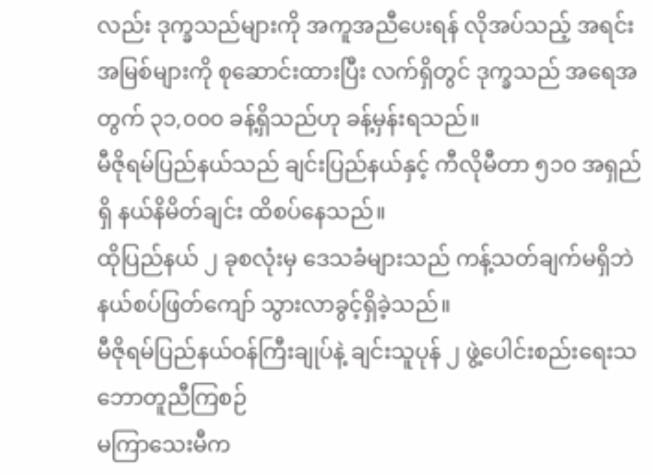လည်း ဒုက္ခသည်များကို အကူအညီပေးရန် လိုအပ်သည့် အရင်းအမြစ်များကို စုဆောင်းထားပြီး လက်ရှိတွင် ဒုက္ခသည် အရေအတွက် ၃၁,၀၀၀ ခန့်ရှိသည်ဟု ခန့်မှန်းရသည်။
မီဇိုရမ်ပြည်နယ်သည် ချင်းပြည်နယ်နှင့် ကီလိုမီတာ ၅၁၀ အရှည်ရှိ နယ်နိမိတ်ချင်း ထိစပ်နေသည်။
ထိုပြည်နယ် ၂ ခုစလုံးမှ ဒေသခံများသည် ကန့်သတ်ချက်မရှိဘဲ နယ်စပ်ဖြတ်ကျော် သွားလာခွင့်ရှိခဲ့သည်။
မီဇိုရမ်ပြည်နယ်ဝန်ကြီးချုပ်နဲ့ ချင်းသူပုန် ၂ ဖွဲ့ပေါင်းစည်းရေးသဘောတူညီကြစဉ်
မကြာသေးမီက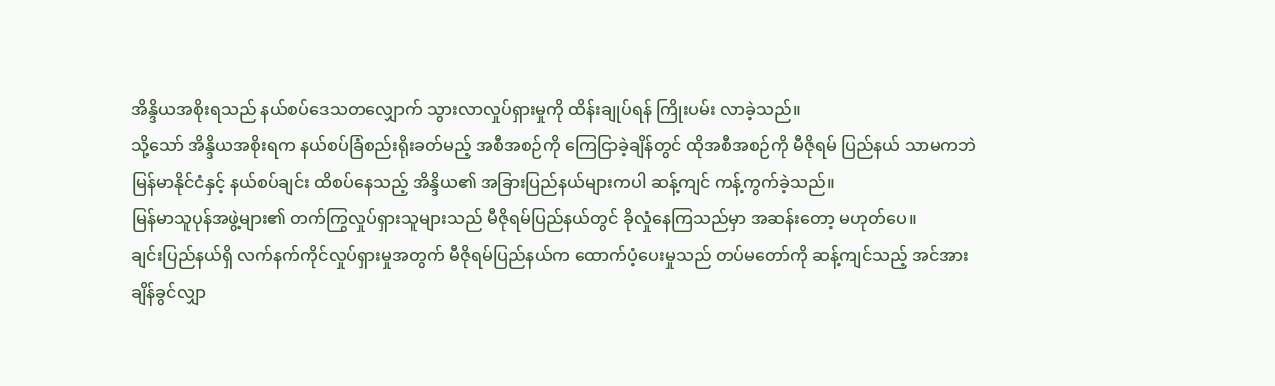အိန္ဒိယအစိုးရသည် နယ်စပ်ဒေသတလျှောက် သွားလာလှုပ်ရှားမှုကို ထိန်းချုပ်ရန် ကြိုးပမ်း လာခဲ့သည်။
သို့သော် အိန္ဒိယအစိုးရက နယ်စပ်ခြံစည်းရိုးခတ်မည့် အစီအစဉ်ကို ကြေငြာခဲ့ချိန်တွင် ထိုအစီအစဉ်ကို မီဇိုရမ် ပြည်နယ် သာမကဘဲ မြန်မာနိုင်ငံနှင့် နယ်စပ်ချင်း ထိစပ်နေသည့် အိန္ဒိယ၏ အခြားပြည်နယ်များကပါ ဆန့်ကျင် ကန့်ကွက်ခဲ့သည်။
မြန်မာသူပုန်အဖွဲ့များ၏ တက်ကြွလှုပ်ရှားသူများသည် မီဇိုရမ်ပြည်နယ်တွင် ခိုလှုံနေကြသည်မှာ အဆန်းတော့ မဟုတ်ပေ။
ချင်းပြည်နယ်ရှိ လက်နက်ကိုင်လှုပ်ရှားမှုအတွက် မီဇိုရမ်ပြည်နယ်က ထောက်ပံ့ပေးမှုသည် တပ်မတော်ကို ဆန့်ကျင်သည့် အင်အားချိန်ခွင်လျှာ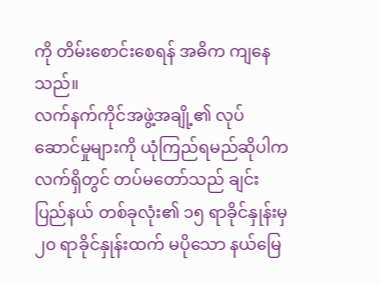ကို တိမ်းစောင်းစေရန် အဓိက ကျနေသည်။
လက်နက်ကိုင်အဖွဲ့အချို့၏ လုပ်ဆောင်မှုများကို ယုံကြည်ရမည်ဆိုပါက လက်ရှိတွင် တပ်မတော်သည် ချင်းပြည်နယ် တစ်ခုလုံး၏ ၁၅ ရာခိုင်နှုန်းမှ ၂၀ ရာခိုင်နှုန်းထက် မပိုသော နယ်မြေ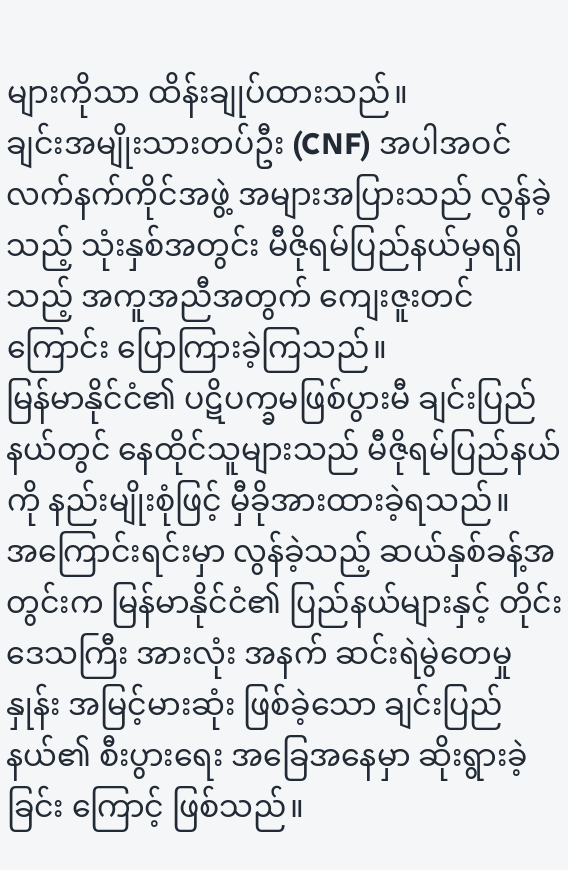များကိုသာ ထိန်းချုပ်ထားသည်။
ချင်းအမျိုးသားတပ်ဦး (CNF) အပါအဝင် လက်နက်ကိုင်အဖွဲ့ အများအပြားသည် လွန်ခဲ့သည့် သုံးနှစ်အတွင်း မီဇိုရမ်ပြည်နယ်မှရရှိသည့် အကူအညီအတွက် ကျေးဇူးတင်ကြောင်း ပြောကြားခဲ့ကြသည်။
မြန်မာနိုင်ငံ၏ ပဋိပက္ခမဖြစ်ပွားမီ ချင်းပြည်နယ်တွင် နေထိုင်သူများသည် မီဇိုရမ်ပြည်နယ်ကို နည်းမျိုးစုံဖြင့် မှီခိုအားထားခဲ့ရသည်။
အကြောင်းရင်းမှာ လွန်ခဲ့သည့် ဆယ်နှစ်ခန့်အတွင်းက မြန်မာနိုင်ငံ၏ ပြည်နယ်များနှင့် တိုင်းဒေသကြီး အားလုံး အနက် ဆင်းရဲမွဲတေမှုနှုန်း အမြင့်မားဆုံး ဖြစ်ခဲ့သော ချင်းပြည်နယ်၏ စီးပွားရေး အခြေအနေမှာ ဆိုးရွားခဲ့ခြင်း ကြောင့် ဖြစ်သည်။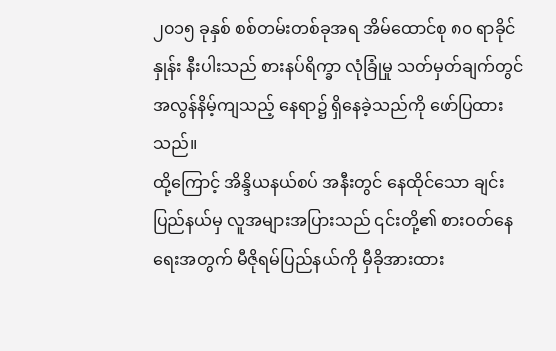၂၀၁၅ ခုနှစ် စစ်တမ်းတစ်ခုအရ အိမ်ထောင်စု ၈၀ ရာခိုင်နှုန်း နီးပါးသည် စားနပ်ရိက္ခာ လုံခြုံမှု သတ်မှတ်ချက်တွင် အလွန်နိမ့်ကျသည့် နေရာ၌ ရှိနေခဲ့သည်ကို ဖော်ပြထားသည်။
ထို့ကြောင့် အိန္ဒိယနယ်စပ် အနီးတွင် နေထိုင်သော ချင်းပြည်နယ်မှ လူအများအပြားသည် ၎င်းတို့၏ စားဝတ်နေ ရေးအတွက် မီဇိုရမ်ပြည်နယ်ကို မှီခိုအားထား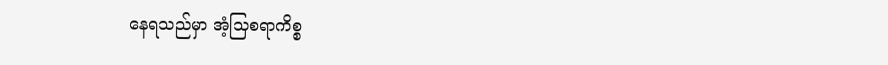နေရသည်မှာ အံ့သြစရာကိစ္စ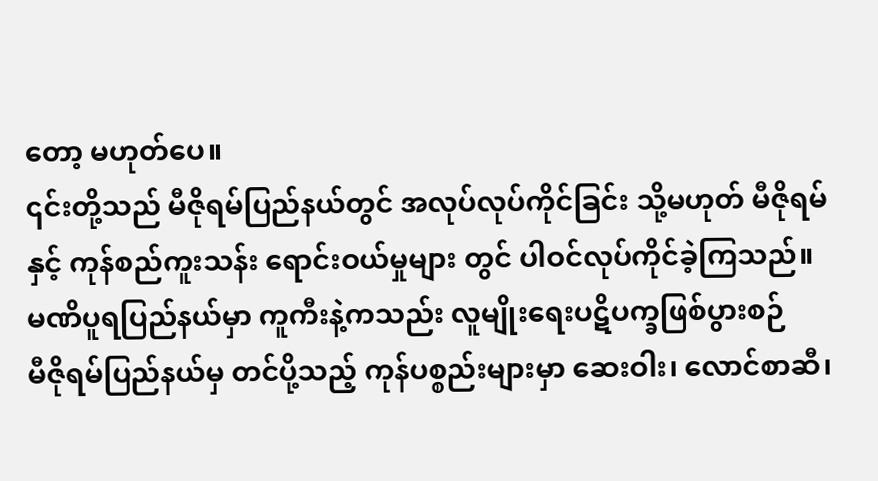တော့ မဟုတ်ပေ။
၎င်းတို့သည် မီဇိုရမ်ပြည်နယ်တွင် အလုပ်လုပ်ကိုင်ခြင်း သို့မဟုတ် မီဇိုရမ်နှင့် ကုန်စည်ကူးသန်း ရောင်းဝယ်မှုများ တွင် ပါဝင်လုပ်ကိုင်ခဲ့ကြသည်။
မဏိပူရပြည်နယ်မှာ ကူကီးနဲ့ကသည်း လူမျိုးရေးပဋိပက္ခဖြစ်ပွားစဉ်
မီဇိုရမ်ပြည်နယ်မှ တင်ပို့သည့် ကုန်ပစ္စည်းများမှာ ဆေးဝါး၊ လောင်စာဆီ၊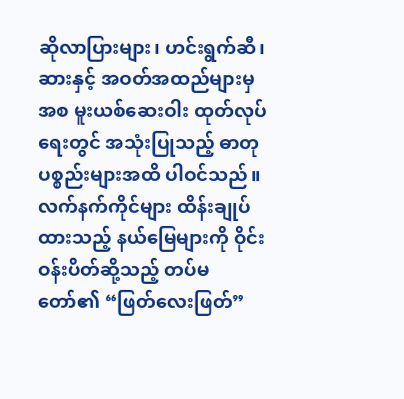ဆိုလာပြားများ၊ ဟင်းရွက်ဆီ၊ ဆားနှင့် အဝတ်အထည်များမှအစ မူးယစ်ဆေးဝါး ထုတ်လုပ်ရေးတွင် အသုံးပြုသည့် ဓာတုပစ္စည်းများအထိ ပါဝင်သည်။
လက်နက်ကိုင်များ ထိန်းချုပ်ထားသည့် နယ်မြေများကို ဝိုင်းဝန်းပိတ်ဆို့သည့် တပ်မတော်၏ “ဖြတ်လေးဖြတ်”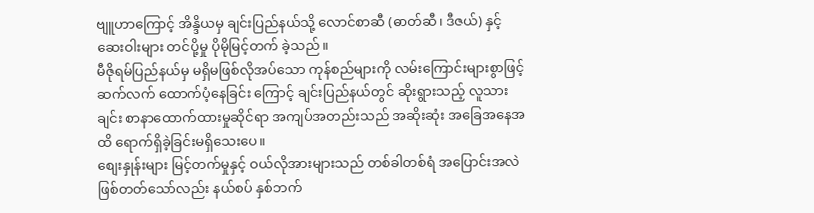ဗျူဟာကြောင့် အိန္ဒိယမှ ချင်းပြည်နယ်သို့ လောင်စာဆီ (ဓာတ်ဆီ၊ ဒီဇယ်) နှင့် ဆေးဝါးများ တင်ပို့မှု ပိုမိုမြင့်တက် ခဲ့သည်။
မီဇိုရမ်ပြည်နယ်မှ မရှိမဖြစ်လိုအပ်သော ကုန်စည်များကို လမ်းကြောင်းများစွာဖြင့် ဆက်လက် ထောက်ပံ့နေခြင်း ကြောင့် ချင်းပြည်နယ်တွင် ဆိုးရွားသည့် လူသားချင်း စာနာထောက်ထားမှုဆိုင်ရာ အကျပ်အတည်းသည် အဆိုးဆုံး အခြေအနေအထိ ရောက်ရှိခဲ့ခြင်းမရှိသေးပေ။
စျေးနှုန်းများ မြင့်တက်မှုနှင့် ဝယ်လိုအားများသည် တစ်ခါတစ်ရံ အပြောင်းအလဲ ဖြစ်တတ်သော်လည်း နယ်စပ် နှစ်ဘက်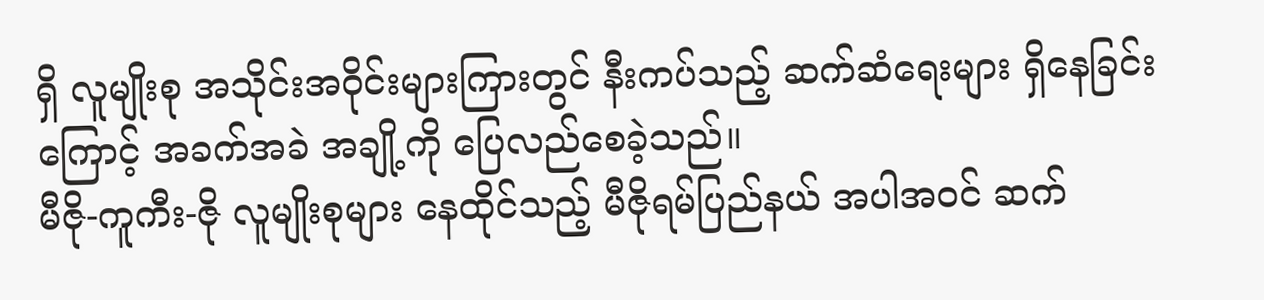ရှိ လူမျိုးစု အသိုင်းအဝိုင်းများကြားတွင် နီးကပ်သည့် ဆက်ဆံရေးများ ရှိနေခြင်းကြောင့် အခက်အခဲ အချို့ကို ပြေလည်စေခဲ့သည်။
မီဇို-ကူကီး-ဇို လူမျိုးစုများ နေထိုင်သည့် မီဇိုရမ်ပြည်နယ် အပါအဝင် ဆက်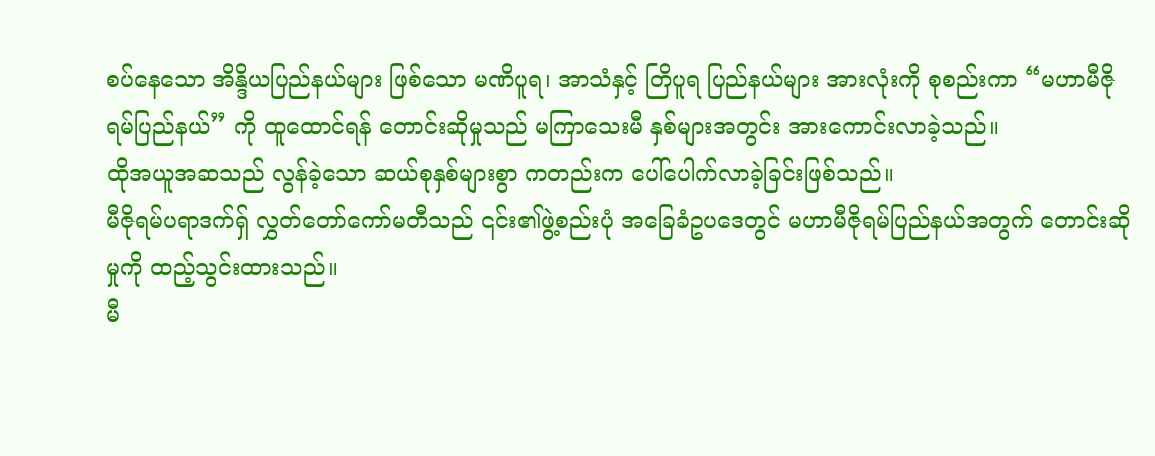စပ်နေသော အိန္ဒိယပြည်နယ်များ ဖြစ်သော မဏိပူရ၊ အာသံနှင့် တြိပူရ ပြည်နယ်များ အားလုံးကို စုစည်းကာ “မဟာမီဇိုရမ်ပြည်နယ်” ကို ထူထောင်ရန် တောင်းဆိုမှုသည် မကြာသေးမီ နှစ်များအတွင်း အားကောင်းလာခဲ့သည်။
ထိုအယူအဆသည် လွန်ခဲ့သော ဆယ်စုနှစ်များစွာ ကတည်းက ပေါ်ပေါက်လာခဲ့ခြင်းဖြစ်သည်။
မီဇိုရမ်ပရာဒက်ရှ် လွှတ်တော်ကော်မတီသည် ၎င်း၏ဖွဲ့စည်းပုံ အခြေခံဥပဒေတွင် မဟာမီဇိုရမ်ပြည်နယ်အတွက် တောင်းဆိုမှုကို ထည့်သွင်းထားသည်။
မီ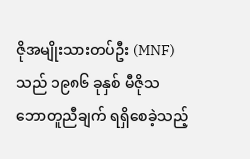ဇိုအမျိုးသားတပ်ဦး (MNF) သည် ၁၉၈၆ ခုနှစ် မီဇိုသဘောတူညီချက် ရရှိစေခဲ့သည့်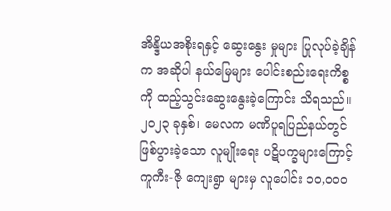အိန္ဒိယအစိုးရနှင့် ဆွေးနွေး မှုများ ပြုလုပ်ခဲ့ချိန်က အဆိုပါ နယ်မြေများ ပေါင်းစည်းရေးကိစ္စကို ထည့်သွင်းဆွေးနွေးခဲ့ကြောင်း သိရသည်။
၂၀၂၃ ခုနှစ်၊ မေလက မဏိပူရပြည်နယ်တွင် ဖြစ်ပွားခဲ့သော လူမျိုးရေး ပဋိပက္ခများကြောင့် ကူကီး-ဇို ကျေးရွာ များမှ လူပေါင်း ၁၀,၀၀၀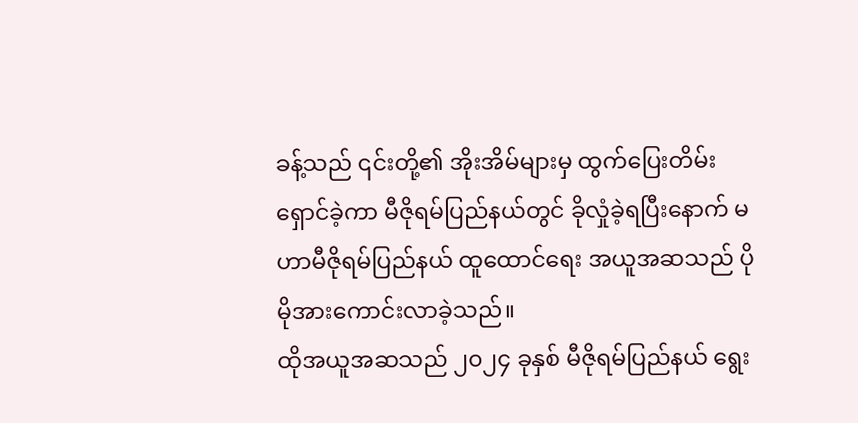ခန့်သည် ၎င်းတို့၏ အိုးအိမ်များမှ ထွက်ပြေးတိမ်းရှောင်ခဲ့ကာ မီဇိုရမ်ပြည်နယ်တွင် ခိုလှုံခဲ့ရပြီးနောက် မဟာမီဇိုရမ်ပြည်နယ် ထူထောင်ရေး အယူအဆသည် ပိုမိုအားကောင်းလာခဲ့သည်။
ထိုအယူအဆသည် ၂၀၂၄ ခုနှစ် မီဇိုရမ်ပြည်နယ် ရွေး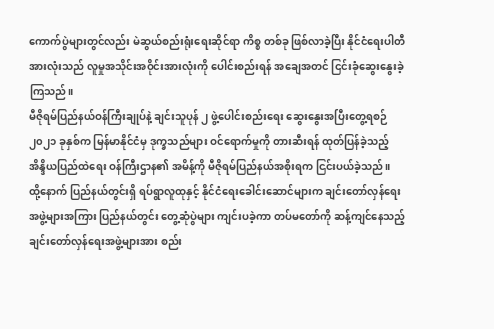ကောက်ပွဲများတွင်လည်း မဲဆွယ်စည်းရုံးရေးဆိုင်ရာ ကိစ္စ တစ်ခု ဖြစ်လာခဲ့ပြီး နိုင်ငံရေးပါတီ အားလုံးသည် လူမှုအသိုင်းအဝိုင်းအားလုံးကို ပေါင်းစည်းရန် အချေအတင် ငြင်းခုံဆွေးနွေးခဲ့ကြသည်။
မီဇိုရမ်ပြည်နယ်ဝန်ကြီးချုပ်နဲ့ ချင်းသူပုန် ၂ ဖွဲ့ပေါင်းစည်းရေး ဆွေးနွေးအပြီးတွေ့ရစဉ်
၂၀၂၁ ခုနှစ်က မြန်မာနိုင်ငံမှ ဒုက္ခသည်များ ဝင်ရောက်မှုကို တားဆီးရန် ထုတ်ပြန်ခဲ့သည့် အိန္ဒိယပြည်ထဲရေး ဝန်ကြီးဌာန၏ အမိန့်ကို မီဇိုရမ်ပြည်နယ်အစိုးရက ငြင်းပယ်ခဲ့သည်။
ထို့နောက် ပြည်နယ်တွင်းရှိ ရပ်ရွာလူထုနှင့် နိုင်ငံရေးခေါင်းဆောင်များက ချင်းတော်လှန်ရေးအဖွဲ့များအကြား ပြည်နယ်တွင်း တွေ့ဆုံပွဲများ ကျင်းပခဲ့ကာ တပ်မတော်ကို ဆန့်ကျင်နေသည့် ချင်းတော်လှန်ရေးအဖွဲ့များအား စည်း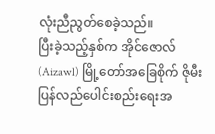လုံးညီညွတ်စေခဲ့သည်။
ပြီးခဲ့သည့်နှစ်က အိုင်ဇောလ် (Aizawl) မြို့တော်အခြေစိုက် ဇိုမီးပြန်လည်ပေါင်းစည်းရေးအ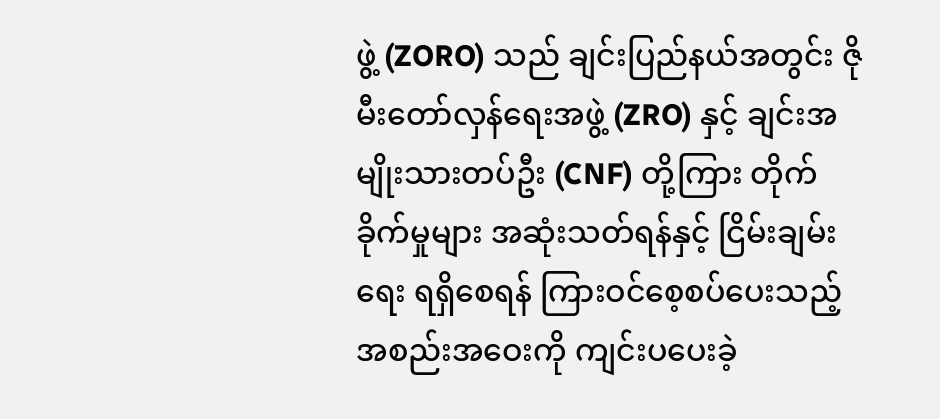ဖွဲ့ (ZORO) သည် ချင်းပြည်နယ်အတွင်း ဇိုမီးတော်လှန်ရေးအဖွဲ့ (ZRO) နှင့် ချင်းအမျိုးသားတပ်ဦး (CNF) တို့ကြား တိုက်ခိုက်မှုများ အဆုံးသတ်ရန်နှင့် ငြိမ်းချမ်းရေး ရရှိစေရန် ကြားဝင်စေ့စပ်ပေးသည့် အစည်းအဝေးကို ကျင်းပပေးခဲ့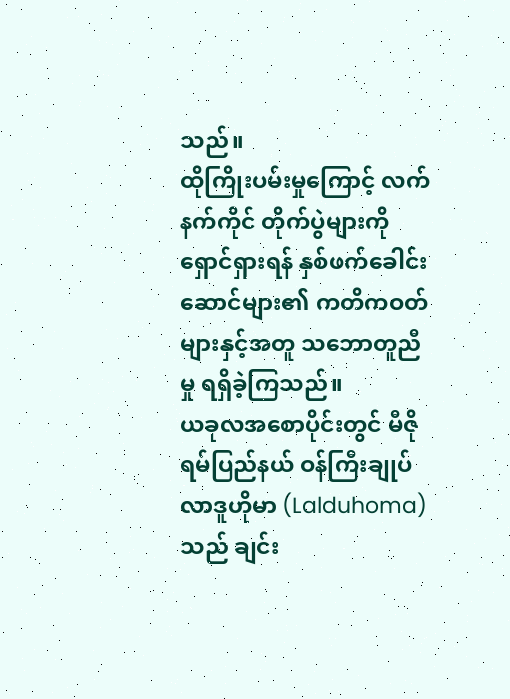သည်။
ထိုကြိုးပမ်းမှုကြောင့် လက်နက်ကိုင် တိုက်ပွဲများကို ရှောင်ရှားရန် နှစ်ဖက်ခေါင်းဆောင်များ၏ ကတိကဝတ် များနှင့်အတူ သဘောတူညီမှု ရရှိခဲ့ကြသည်။
ယခုလအစောပိုင်းတွင် မီဇိုရမ်ပြည်နယ် ဝန်ကြီးချုပ် လာဒူဟိုမာ (Lalduhoma) သည် ချင်း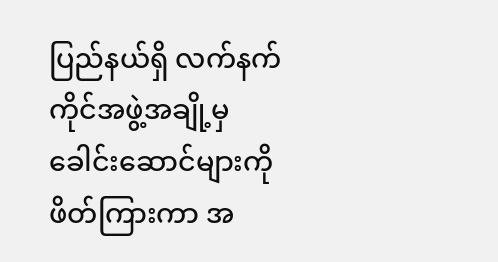ပြည်နယ်ရှိ လက်နက်ကိုင်အဖွဲ့အချို့မှ ခေါင်းဆောင်များကို ဖိတ်ကြားကာ အ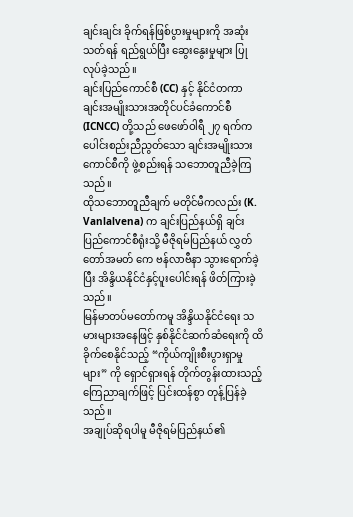ချင်းချင်း ခိုက်ရန်ဖြစ်ပွားမှုများကို အဆုံးသတ်ရန် ရည်ရွယ်ပြီး ဆွေးနွေးမှုများ ပြုလုပ်ခဲ့သည်။
ချင်းပြည်ကောင်စီ (CC) နှင့် နိုင်ငံတကာ ချင်းအမျိုးသားအတိုင်ပင်ခံကောင်စီ (ICNCC) တို့သည် ဖေဖော်ဝါရီ ၂၇ ရက်က ပေါင်းစည်းညီညွတ်သော ချင်းအမျိုးသားကောင်စီကို ဖွဲ့စည်းရန် သဘောတူညီခဲ့ကြသည်။
ထိုသဘောတူညီချက် မတိုင်မီကလည်း (K. Vanlalvena) က ချင်းပြည်နယ်ရှိ ချင်းပြည်ကောင်စီရုံးသို့ မီဇိုရမ်ပြည်နယ် လွှတ်တော်အမတ် ကေ ဗန်လာဗီနာ သွားရောက်ခဲ့ပြီး အိန္ဒိယနိုင်ငံနှင့်ပူးပေါင်းရန် ဖိတ်ကြားခဲ့သည်။
မြန်မာတပ်မတော်ကမူ အိန္ဒိယနိုင်ငံရေး သမားများအနေဖြင့် နှစ်နိုင်ငံဆက်ဆံရေးကို ထိခိုက်စေနိုင်သည့် “ကိုယ်ကျိုးစီးပွားရှာမှုများ” ကို ရှောင်ရှားရန် တိုက်တွန်းထားသည့် ကြေညာချက်ဖြင့် ပြင်းထန်စွာ တုန့်ပြန်ခဲ့သည်။
အချုပ်ဆိုရပါမူ မီဇိုရမ်ပြည်နယ်၏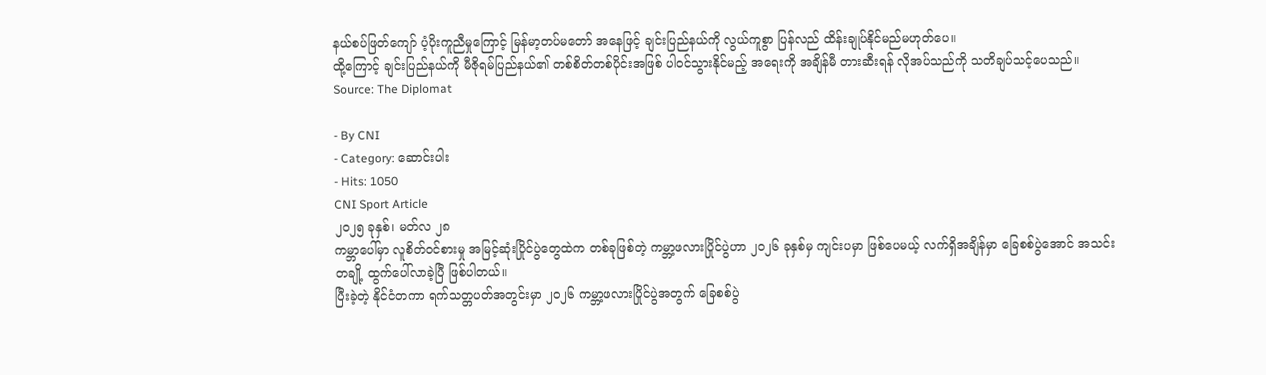နယ်စပ်ဖြတ်ကျော် ပံ့ပိုးကူညီမှုကြောင့် မြန်မာ့တပ်မတော် အနေဖြင့် ချင်းပြည်နယ်ကို လွယ်ကူစွာ ပြန်လည် ထိန်းချုပ်နိုင်မည်မဟုတ်ပေ။
ထို့ကြောင့် ချင်းပြည်နယ်ကို မီဇိုရမ်ပြည်နယ်၏ တစ်စိတ်တစ်ပိုင်းအဖြစ် ပါဝင်သွားနိုင်မည့် အရေးကို အချိန်မီ တားဆီးရန် လိုအပ်သည်ကို သတိချပ်သင့်ပေသည်။
Source: The Diplomat

- By CNI
- Category: ဆောင်းပါး
- Hits: 1050
CNI Sport Article
၂၀၂၅ ခုနှစ်၊ မတ်လ ၂၈
ကမ္ဘာပေါ်မှာ လူစိတ်ဝင်စားမှု အမြင့်ဆုံးပြိုင်ပွဲတွေထဲက တစ်ခုဖြစ်တဲ့ ကမ္ဘာ့ဖလားပြိုင်ပွဲဟာ ၂၀၂၆ ခုနှစ်မှ ကျင်းပမှာ ဖြစ်ပေမယ့် လက်ရှိအချိန်မှာ ခြေစစ်ပွဲအောင် အသင်းတချို့ ထွက်ပေါ်လာခဲ့ပြီ ဖြစ်ပါတယ်။
ပြီးခဲ့တဲ့ နိုင်ငံတကာ ရက်သတ္တပတ်အတွင်းမှာ ၂၀၂၆ ကမ္ဘာ့ဖလားပြိုင်ပွဲအတွက် ခြေစစ်ပွဲ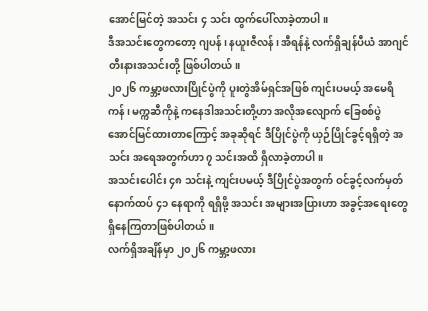အောင်မြင်တဲ့ အသင်း ၄ သင်း ထွက်ပေါ်လာခဲ့တာပါ။
ဒီအသင်းတွေကတော့ ဂျပန်၊ နယူးဇီလန်၊ အီရန်နဲ့ လက်ရှိချန်ပီယံ အာဂျင်တီးနားအသင်းတို့ ဖြစ်ပါတယ်။
၂၀၂၆ ကမ္ဘာ့ဖလားပြိုင်ပွဲကို ပူးတွဲအိမ်ရှင်အဖြစ် ကျင်းပမယ့် အမေရိကန်၊ မက္ကဆီကိုနဲ့ ကနေဒါအသင်းတို့ဟာ အလိုအလျောက် ခြေစစ်ပွဲ အောင်မြင်ထားတာကြောင့် အခုဆိုရင် ဒီပြိုင်ပွဲကို ယှဉ်ပြိုင်ခွင့်ရရှိတဲ့ အသင်း အရေအတွက်ဟာ ၇ သင်းအထိ ရှိလာခဲ့တာပါ။
အသင်းပေါင်း ၄၈ သင်းနဲ့ ကျင်းပမယ့် ဒီပြိုင်ပွဲအတွက် ဝင်ခွင့်လက်မှတ် နောက်ထပ် ၄၁ နေရာကို ရရှိဖို့ အသင်း အများအပြားဟာ အခွင့်အရေးတွေ ရှိနေကြတာဖြစ်ပါတယ်။
လက်ရှိအချိန်မှာ ၂၀၂၆ ကမ္ဘာ့ဖလား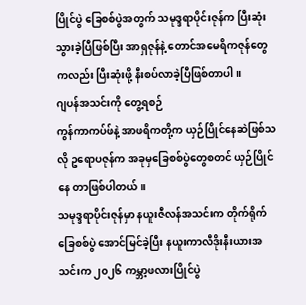ပြိုင်ပွဲ ခြေစစ်ပွဲအတွက် သမုဒ္ဒရာပိုင်းဇုန်က ပြီးဆုံးသွားခဲ့ပြီဖြစ်ပြီး အာရှဇုန်နဲ့ တောင်အမေရိကဇုန်တွေကလည်း ပြီးဆုံးဖို့ နီးစပ်လာခဲ့ပြီဖြစ်တာပါ။
ဂျပန်အသင်းကို တွေ့ရစဉ်
ကွန်ကာကပ်ဖ်နဲ့ အာဖရိကတို့က ယှဉ်ပြိုင်နေဆဲဖြစ်သလို ဥရောပဇုန်က အခုမှခြေစစ်ပွဲတွေစတင် ယှဉ်ပြိုင်နေ တာဖြစ်ပါတယ်။
သမုဒ္ဒရာပိုင်းဇုန်မှာ နယူးဇီလန်အသင်းက တိုက်ရိုက် ခြေစစ်ပွဲ အောင်မြင်ခဲ့ပြီး နယူးကာလီဒိုးနီးယားအသင်းက ၂၀၂၆ ကမ္ဘာ့ဖလားပြိုင်ပွဲ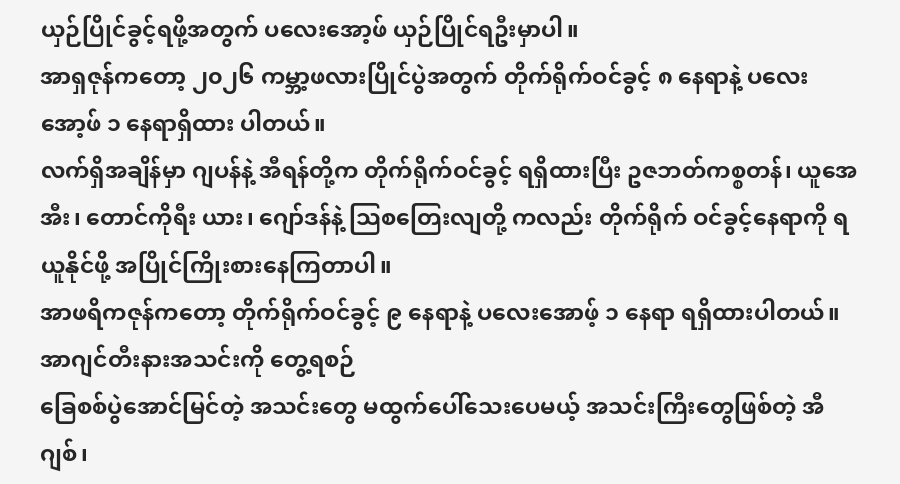ယှဉ်ပြိုင်ခွင့်ရဖို့အတွက် ပလေးအော့ဖ် ယှဉ်ပြိုင်ရဦးမှာပါ။
အာရှဇုန်ကတော့ ၂၀၂၆ ကမ္ဘာ့ဖလားပြိုင်ပွဲအတွက် တိုက်ရိုက်ဝင်ခွင့် ၈ နေရာနဲ့ ပလေးအော့ဖ် ၁ နေရာရှိထား ပါတယ်။
လက်ရှိအချိန်မှာ ဂျပန်နဲ့ အီရန်တို့က တိုက်ရိုက်ဝင်ခွင့် ရရှိထားပြီး ဥဇဘတ်ကစ္စတန်၊ ယူအေအီး၊ တောင်ကိုရီး ယား၊ ဂျော်ဒန်နဲ့ သြစတြေးလျတို့ ကလည်း တိုက်ရိုက် ဝင်ခွင့်နေရာကို ရယူနိုင်ဖို့ အပြိုင်ကြိုးစားနေကြတာပါ။
အာဖရိကဇုန်ကတော့ တိုက်ရိုက်ဝင်ခွင့် ၉ နေရာနဲ့ ပလေးအောဖ့် ၁ နေရာ ရရှိထားပါတယ်။
အာဂျင်တီးနားအသင်းကို တွေ့ရစဉ်
ခြေစစ်ပွဲအောင်မြင်တဲ့ အသင်းတွေ မထွက်ပေါ်သေးပေမယ့် အသင်းကြီးတွေဖြစ်တဲ့ အီဂျစ်၊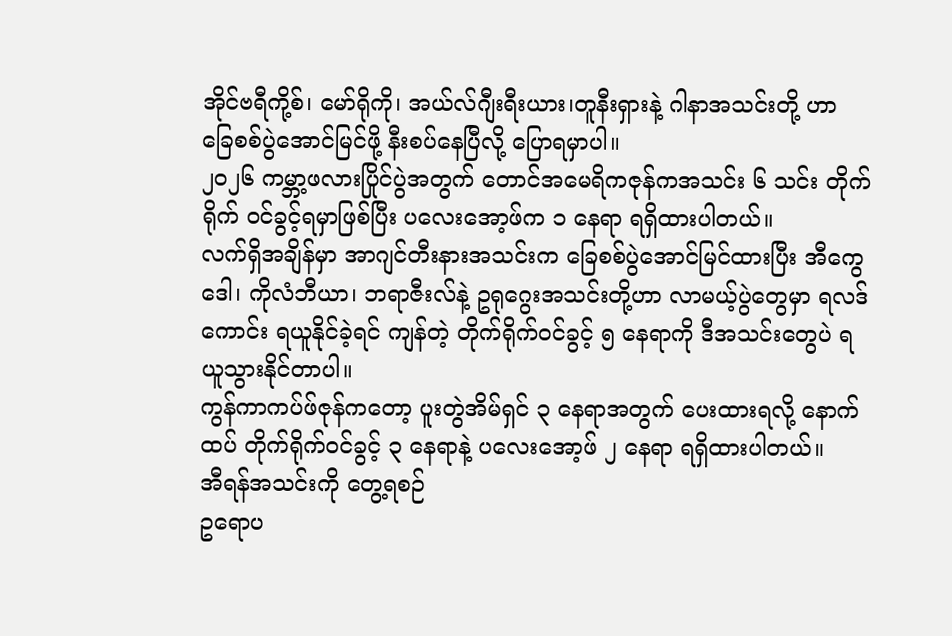အိုင်ဗရီကို့စ်၊ မော်ရိုကို၊ အယ်လ်ဂျီးရီးယား၊တူနီးရှားနဲ့ ဂါနာအသင်းတို့ ဟာ ခြေစစ်ပွဲအောင်မြင်ဖို့ နီးစပ်နေပြီလို့ ပြောရမှာပါ။
၂၀၂၆ ကမ္ဘာ့ဖလားပြိုင်ပွဲအတွက် တောင်အမေရိကဇုန်ကအသင်း ၆ သင်း တိုက်ရိုက် ဝင်ခွင့်ရမှာဖြစ်ပြီး ပလေးအော့ဖ်က ၁ နေရာ ရရှိထားပါတယ်။
လက်ရှိအချိန်မှာ အာဂျင်တီးနားအသင်းက ခြေစစ်ပွဲအောင်မြင်ထားပြီး အီကွေဒေါ၊ ကိုလံဘီယာ၊ ဘရာဇီးလ်နဲ့ ဥရုဂွေးအသင်းတို့ဟာ လာမယ့်ပွဲတွေမှာ ရလဒ်ကောင်း ရယူနိုင်ခဲ့ရင် ကျန်တဲ့ တိုက်ရိုက်ဝင်ခွင့် ၅ နေရာကို ဒီအသင်းတွေပဲ ရယူသွားနိုင်တာပါ။
ကွန်ကာကပ်ဖ်ဇုန်ကတော့ ပူးတွဲအိမ်ရှင် ၃ နေရာအတွက် ပေးထားရလို့ နောက်ထပ် တိုက်ရိုက်ဝင်ခွင့် ၃ နေရာနဲ့ ပလေးအော့ဖ် ၂ နေရာ ရရှိထားပါတယ်။
အီရန်အသင်းကို တွေ့ရစဉ်
ဥရောပ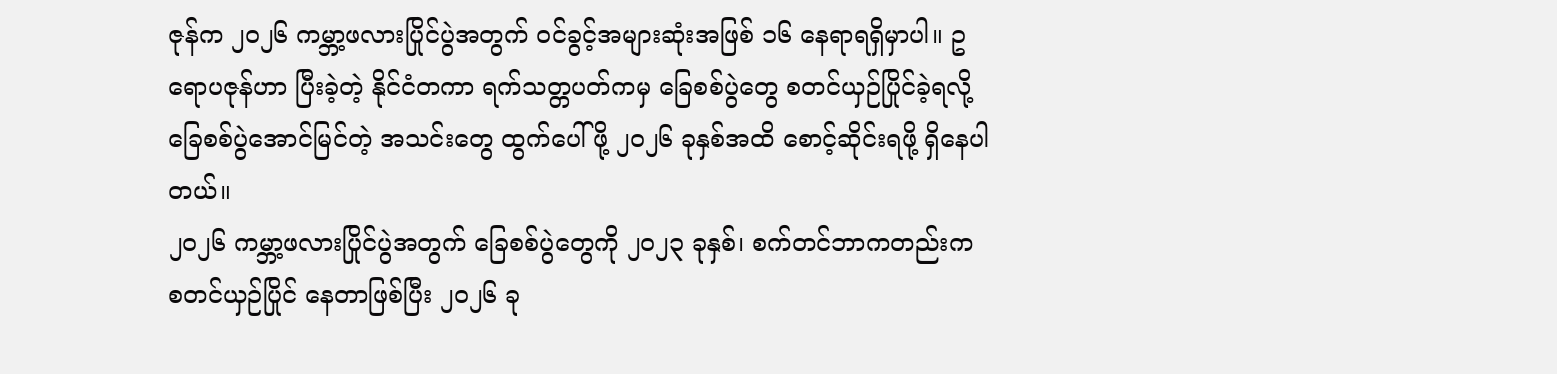ဇုန်က ၂၀၂၆ ကမ္ဘာ့ဖလားပြိုင်ပွဲအတွက် ဝင်ခွင့်အများဆုံးအဖြစ် ၁၆ နေရာရရှိမှာပါ။ ဥရောပဇုန်ဟာ ပြီးခဲ့တဲ့ နိုင်ငံတကာ ရက်သတ္တပတ်ကမှ ခြေစစ်ပွဲတွေ စတင်ယှဉ်ပြိုင်ခဲ့ရလို့ ခြေစစ်ပွဲအောင်မြင်တဲ့ အသင်းတွေ ထွက်ပေါ်ဖို့ ၂၀၂၆ ခုနှစ်အထိ စောင့်ဆိုင်းရဖို့ ရှိနေပါတယ်။
၂၀၂၆ ကမ္ဘာ့ဖလားပြိုင်ပွဲအတွက် ခြေစစ်ပွဲတွေကို ၂၀၂၃ ခုနှစ်၊ စက်တင်ဘာကတည်းက စတင်ယှဉ်ပြိုင် နေတာဖြစ်ပြီး ၂၀၂၆ ခု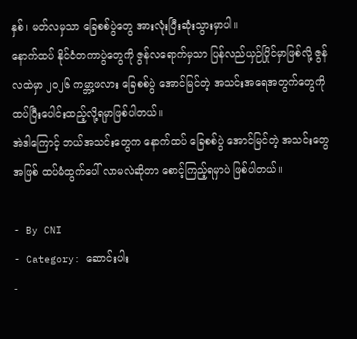နှစ်၊ မတ်လမှသာ ခြေစစ်ပွဲတွေ အားလုံးပြီးဆုံးသွားမှာပါ။
နောက်ထပ် နိုင်ငံတကာပွဲတွေကို ဇွန်လရောက်မှသာ ပြန်လည်ယှဉ်ပြိုင်မှာဖြစ်လို့ ဇွန်လထဲမှာ ၂၀၂၆ ကမ္ဘာ့ဖလား ခြေစစ်ပွဲ အောင်မြင်တဲ့ အသင်းအရေအတွက်တွေကို ထပ်ပြီးပေါင်းထည့်လို့ရမှာဖြစ်ပါတယ်။
အဲဒါကြောင့် ဘယ်အသင်းတွေက နောက်ထပ် ခြေစစ်ပွဲ အောင်မြင်တဲ့ အသင်းတွေအဖြစ် ထပ်မံထွက်ပေါ် လာမလဲဆိုတာ စောင့်ကြည့်ရမှာပဲ ဖြစ်ပါတယ်။

- By CNI
- Category: ဆောင်းပါး
-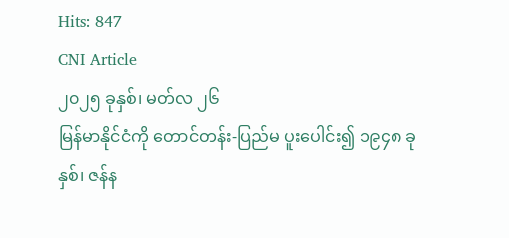Hits: 847
CNI Article
၂၀၂၅ ခုနှစ်၊ မတ်လ ၂၆
မြန်မာနိုင်ငံကို တောင်တန်း-ပြည်မ ပူးပေါင်း၍ ၁၉၄၈ ခုနှစ်၊ ဇန်န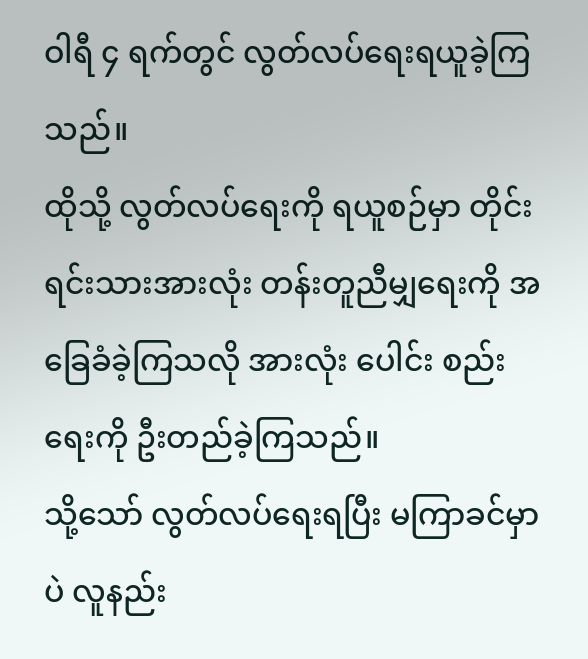ဝါရီ ၄ ရက်တွင် လွတ်လပ်ရေးရယူခဲ့ကြသည်။
ထိုသို့ လွတ်လပ်ရေးကို ရယူစဉ်မှာ တိုင်းရင်းသားအားလုံး တန်းတူညီမျှရေးကို အခြေခံခဲ့ကြသလို အားလုံး ပေါင်း စည်းရေးကို ဦးတည်ခဲ့ကြသည်။
သို့သော် လွတ်လပ်ရေးရပြီး မကြာခင်မှာပဲ လူနည်း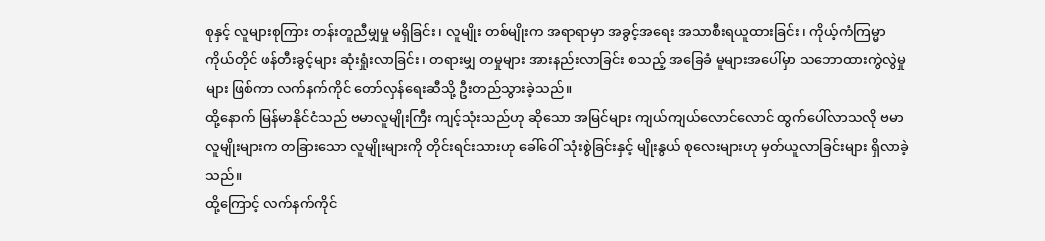စုနှင့် လူများစုကြား တန်းတူညီမျှမှု မရှိခြင်း၊ လူမျိုး တစ်မျိုးက အရာရာမှာ အခွင့်အရေး အသာစီးရယူထားခြင်း၊ ကိုယ့်ကံကြမ္မာ ကိုယ်တိုင် ဖန်တီးခွင့်များ ဆုံးရှုံးလာခြင်း၊ တရားမျှ တမှုများ အားနည်းလာခြင်း စသည့် အခြေခံ မူများအပေါ်မှာ သဘောထားကွဲလွဲမှုများ ဖြစ်ကာ လက်နက်ကိုင် တော်လှန်ရေးဆီသို့ ဦးတည်သွားခဲ့သည်။
ထို့နောက် မြန်မာနိုင်ငံသည် ဗမာလူမျိုးကြီး ကျင့်သုံးသည်ဟု ဆိုသော အမြင်များ ကျယ်ကျယ်လောင်လောင် ထွက်ပေါ်လာသလို ဗမာလူမျိုးများက တခြားသော လူမျိုးများကို တိုင်းရင်းသားဟု ခေါ်ဝေါ် သုံးစွဲခြင်းနှင့် မျိုးနွယ် စုလေးများဟု မှတ်ယူလာခြင်းများ ရှိလာခဲ့သည်။
ထို့ကြောင့် လက်နက်ကိုင်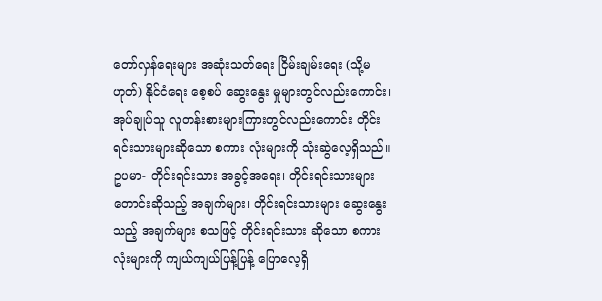တော်လှန်ရေးများ အဆုံးသတ်ရေး ငြိမ်းချမ်းရေး (သို့မဟုတ်) နိုင်ငံရေး စေ့စပ် ဆွေးနွေး မှုများတွင်လည်းကောင်း၊ အုပ်ချုပ်သူ လူတန်းစားများကြားတွင်လည်းကောင်း တိုင်းရင်းသားများဆိုသော စကား လုံးများကို သုံးဆွဲလေ့ရှိသည်။
ဥပမာ- တိုင်းရင်းသား အခွင့်အရေး၊ တိုင်းရင်းသားများ တောင်းဆိုသည့် အချက်များ၊ တိုင်းရင်းသားများ ဆွေးနွေး သည့် အချက်များ စသဖြင့် တိုင်းရင်းသား ဆိုသော စကားလုံးများကို ကျယ်ကျယ်ပြန့်ပြန့် ပြောလေ့ရှိ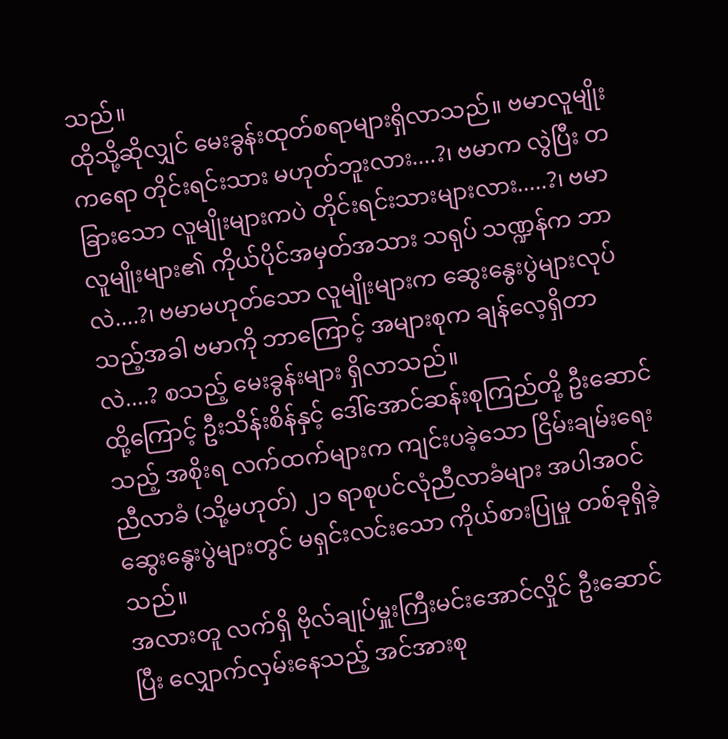သည်။
ထိုသို့ဆိုလျှင် မေးခွန်းထုတ်စရာများရှိလာသည်။ ဗမာလူမျိုးကရော တိုင်းရင်းသား မဟုတ်ဘူးလား....?၊ ဗမာက လွဲပြီး တခြားသော လူမျိုးများကပဲ တိုင်းရင်းသားများလား.....?၊ ဗမာလူမျိုးများ၏ ကိုယ်ပိုင်အမှတ်အသား သရုပ် သဏ္ဍန်က ဘာလဲ....?၊ ဗမာမဟုတ်သော လူမျိုးများက ဆွေးနွေးပွဲများလုပ်သည့်အခါ ဗမာကို ဘာကြောင့် အများစုက ချန်လေ့ရှိတာလဲ....? စသည့် မေးခွန်းများ ရှိလာသည်။
ထို့ကြောင့် ဦးသိန်းစိန်နှင့် ဒေါ်အောင်ဆန်းစုကြည်တို့ ဦးဆောင်သည့် အစိုးရ လက်ထက်များက ကျင်းပခဲ့သော ငြိမ်းချမ်းရေးညီလာခံ (သို့မဟုတ်) ၂၁ ရာစုပင်လုံညီလာခံများ အပါအဝင် ဆွေးနွေးပွဲများတွင် မရှင်းလင်းသော ကိုယ်စားပြုမှု တစ်ခုရှိခဲ့သည်။
အလားတူ လက်ရှိ ဗိုလ်ချုပ်မှူးကြီးမင်းအောင်လှိုင် ဦးဆောင်ပြီး လျှောက်လှမ်းနေသည့် အင်အားစု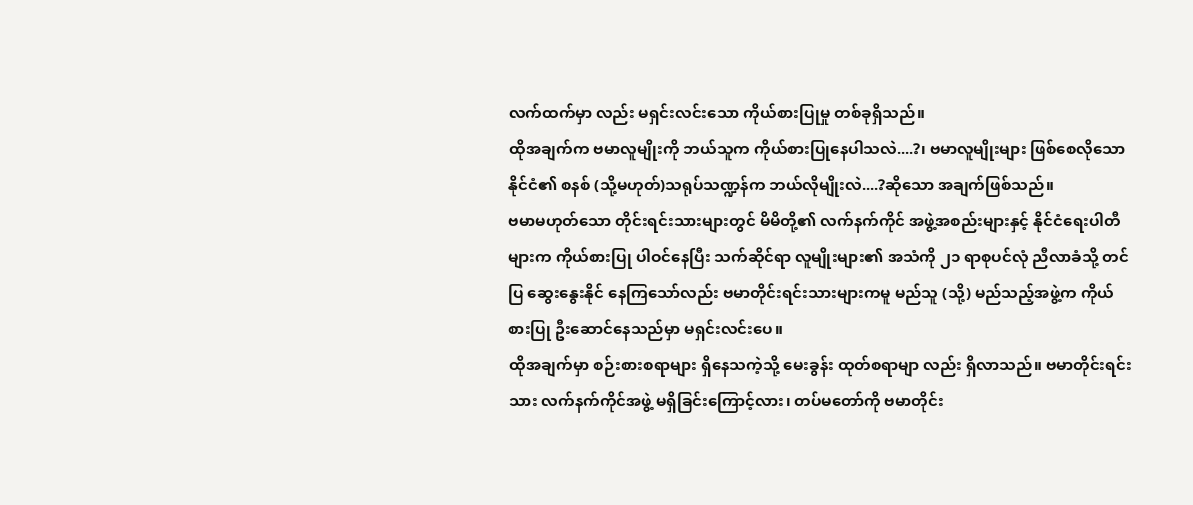လက်ထက်မှာ လည်း မရှင်းလင်းသော ကိုယ်စားပြုမှု တစ်ခုရှိသည်။
ထိုအချက်က ဗမာလူမျိုးကို ဘယ်သူက ကိုယ်စားပြုနေပါသလဲ....?၊ ဗမာလူမျိုးများ ဖြစ်စေလိုသော နိုင်ငံ၏ စနစ် (သို့မဟုတ်)သရုပ်သဏ္ဍန်က ဘယ်လိုမျိုးလဲ....?ဆိုသော အချက်ဖြစ်သည်။
ဗမာမဟုတ်သော တိုင်းရင်းသားများတွင် မိမိတို့၏ လက်နက်ကိုင် အဖွဲ့အစည်းများနှင့် နိုင်ငံရေးပါတီများက ကိုယ်စားပြု ပါဝင်နေပြီး သက်ဆိုင်ရာ လူမျိုးများ၏ အသံကို ၂၁ ရာစုပင်လုံ ညီလာခံသို့ တင်ပြ ဆွေးနွေးနိုင် နေကြသော်လည်း ဗမာတိုင်းရင်းသားများကမူ မည်သူ (သို့) မည်သည့်အဖွဲ့က ကိုယ်စားပြု ဦးဆောင်နေသည်မှာ မရှင်းလင်းပေ။
ထိုအချက်မှာ စဉ်းစားစရာများ ရှိနေသကဲ့သို့ မေးခွန်း ထုတ်စရာမျာ လည်း ရှိလာသည်။ ဗမာတိုင်းရင်းသား လက်နက်ကိုင်အဖွဲ့ မရှိခြင်းကြောင့်လား၊ တပ်မတော်ကို ဗမာတိုင်း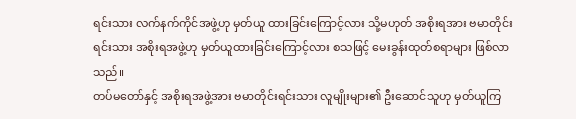ရင်းသား လက်နက်ကိုင်အဖွဲ့ဟု မှတ်ယူ ထားခြင်းကြောင့်လား သို့မဟုတ် အစိုးရအား ဗမာတိုင်းရင်းသား အစိုးရအဖွဲ့ဟု မှတ်ယူထားခြင်းကြောင့်လား စသဖြင့် မေးခွန်းထုတ်စရာများ ဖြစ်လာသည်။
တပ်မတော်နှင့် အစိုးရအဖွဲ့အား ဗမာတိုင်းရင်းသား လူမျိုးများ၏ ဦးဆောင်သူဟု မှတ်ယူကြ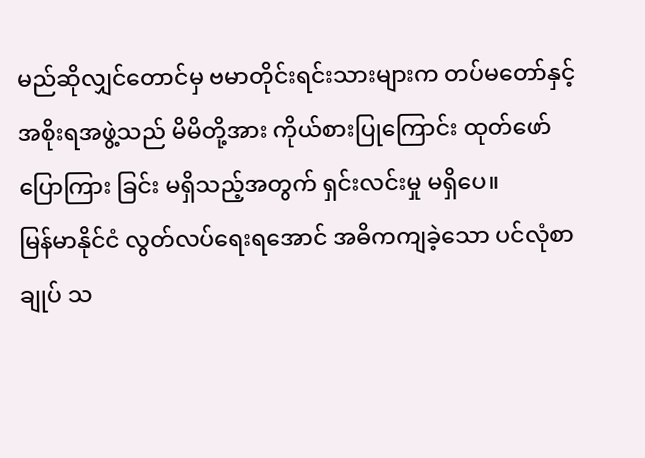မည်ဆိုလျှင်တောင်မှ ဗမာတိုင်းရင်းသားများက တပ်မတော်နှင့် အစိုးရအဖွဲ့သည် မိမိတို့အား ကိုယ်စားပြုကြောင်း ထုတ်ဖော် ပြောကြား ခြင်း မရှိသည့်အတွက် ရှင်းလင်းမှု မရှိပေ။
မြန်မာနိုင်ငံ လွတ်လပ်ရေးရအောင် အဓိကကျခဲ့သော ပင်လုံစာချုပ် သ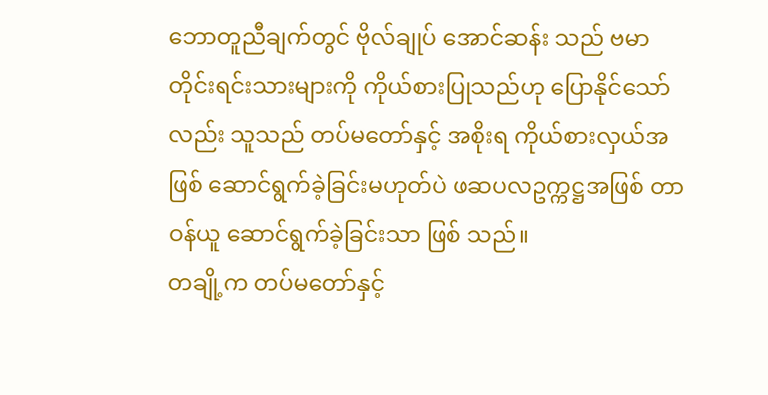ဘောတူညီချက်တွင် ဗိုလ်ချုပ် အောင်ဆန်း သည် ဗမာတိုင်းရင်းသားများကို ကိုယ်စားပြုသည်ဟု ပြောနိုင်သော်လည်း သူသည် တပ်မတော်နှင့် အစိုးရ ကိုယ်စားလှယ်အဖြစ် ဆောင်ရွက်ခဲ့ခြင်းမဟုတ်ပဲ ဖဆပလဥက္ကဋ္ဌအဖြစ် တာဝန်ယူ ဆောင်ရွက်ခဲ့ခြင်းသာ ဖြစ် သည်။
တချို့က တပ်မတော်နှင့်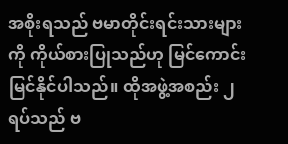အစိုးရသည် ဗမာတိုင်းရင်းသားများကို ကိုယ်စားပြုသည်ဟု မြင်ကောင်း မြင်နိုင်ပါသည်။ ထိုအဖွဲ့အစည်း ၂ ရပ်သည် ဗ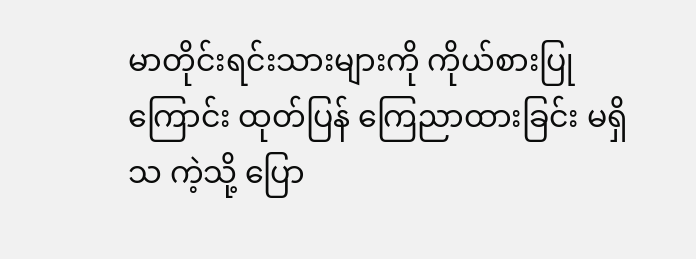မာတိုင်းရင်းသားများကို ကိုယ်စားပြုကြောင်း ထုတ်ပြန် ကြေညာထားခြင်း မရှိသ ကဲ့သို့ ပြော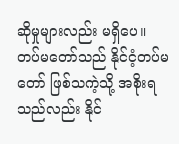ဆိုမှုများလည်း မရှိပေ။
တပ်မတော်သည် နိုင်ငံ့တပ်မတော် ဖြစ်သကဲ့သို့ အစိုးရသည်လည်း နိုင်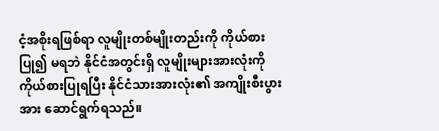ငံ့အစိုးရဖြစ်ရာ လူမျိုးတစ်မျိုးတည်းကို ကိုယ်စားပြု၍ မရဘဲ နိုင်ငံအတွင်းရှိ လူမျိုးများအားလုံးကို ကိုယ်စားပြုရပြီး နိုင်ငံသားအားလုံး၏ အကျိုးစီးပွား အား ဆောင်ရွက်ရသည်။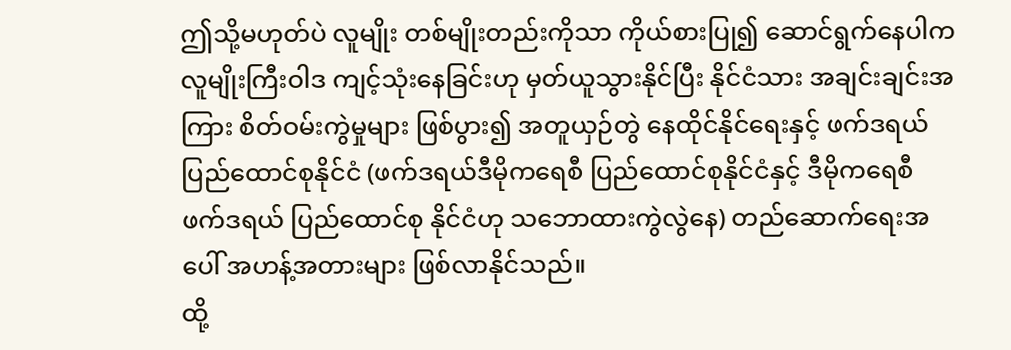ဤသို့မဟုတ်ပဲ လူမျိုး တစ်မျိုးတည်းကိုသာ ကိုယ်စားပြု၍ ဆောင်ရွက်နေပါက လူမျိုးကြီးဝါဒ ကျင့်သုံးနေခြင်းဟု မှတ်ယူသွားနိုင်ပြီး နိုင်ငံသား အချင်းချင်းအကြား စိတ်ဝမ်းကွဲမှုများ ဖြစ်ပွား၍ အတူယှဉ်တွဲ နေထိုင်နိုင်ရေးနှင့် ဖက်ဒရယ်ပြည်ထောင်စုနိုင်ငံ (ဖက်ဒရယ်ဒီမိုကရေစီ ပြည်ထောင်စုနိုင်ငံနှင့် ဒီမိုကရေစီ ဖက်ဒရယ် ပြည်ထောင်စု နိုင်ငံဟု သဘောထားကွဲလွဲနေ) တည်ဆောက်ရေးအပေါ် အဟန့်အတားများ ဖြစ်လာနိုင်သည်။
ထို့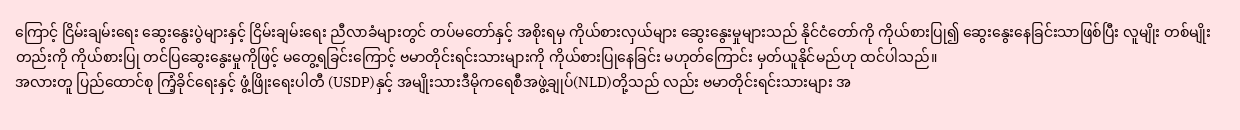ကြောင့် ငြိမ်းချမ်းရေး ဆွေးနွေးပွဲများနှင့် ငြိမ်းချမ်းရေး ညီလာခံများတွင် တပ်မတော်နှင့် အစိုးရမှ ကိုယ်စားလှယ်များ ဆွေးနွေးမှုများသည် နိုင်ငံတော်ကို ကိုယ်စားပြု၍ ဆွေးနွေးနေခြင်းသာဖြစ်ပြီး လူမျိုး တစ်မျိုးတည်းကို ကိုယ်စားပြု တင်ပြဆွေးနွေးမှုကိုဖြင့် မတွေ့ရခြင်းကြောင့် ဗမာတိုင်းရင်းသားများကို ကိုယ်စားပြုနေခြင်း မဟုတ်ကြောင်း မှတ်ယူနိုင်မည်ဟု ထင်ပါသည်။
အလားတူ ပြည်ထောင်စု ကြံ့ခိုင်ရေးနှင့် ဖွံ့ဖြိုးရေးပါတီ (USDP)နှင့် အမျိုးသားဒီမိုကရေစီအဖွဲ့ချုပ်(NLD)တို့သည် လည်း ဗမာတိုင်းရင်းသားများ အ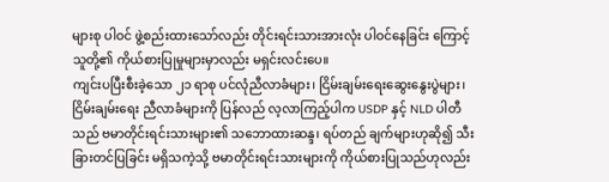များစု ပါဝင် ဖွဲ့စည်းထားသော်လည်း တိုင်းရင်းသားအားလုံး ပါဝင်နေခြင်း ကြောင့် သူတို့၏ ကိုယ်စားပြုမှုများမှာလည်း မရှင်းလင်းပေ။
ကျင်းပပြီးစီးခဲ့သော ၂၁ ရာစု ပင်လုံညီလာခံများ၊ ငြိမ်းချမ်းရေးဆွေးနွေးပွဲများ၊ ငြိမ်းချမ်းရေး ညီလာခံများကို ပြန်လည် လ့လာကြည့်ပါက USDP နှင့် NLD ပါတီသည် ဗမာတိုင်းရင်းသားများ၏ သဘောထားဆန္ဒ၊ ရပ်တည် ချက်များဟုဆို၍ သီးခြားတင်ပြခြင်း မရှိသကဲ့သို့ ဗမာတိုင်းရင်းသားများကို ကိုယ်စားပြုသည်ဟုလည်း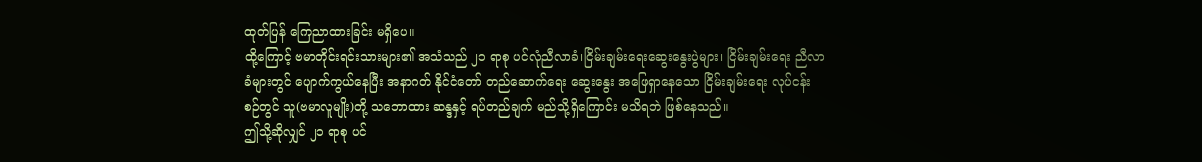ထုတ်ပြန် ကြေညာထားခြင်း မရှိပေ။
ထို့ကြောင့် ဗမာတိုင်းရင်းသားများ၏ အသံသည် ၂၁ ရာစု ပင်လုံညီလာခံ၊ငြိမ်းချမ်းရေးဆွေးနွေးပွဲများ၊ ငြိမ်းချမ်းရေး ညီလာခံများတွင် ပျောက်ကွယ်နေပြီး အနာဂတ် နိုင်ငံတော် တည်ဆောက်ရေး ဆွေးနွေး အဖြေရှာနေသော ငြိမ်းချမ်းရေး လုပ်ငန်းစဉ်တွင် သူ(ဗမာလူမျိုး)တို့ သဘောထား ဆန္ဒနှင့် ရပ်တည်ချက် မည်သို့ရှိကြောင်း မသိရဘဲ ဖြစ်နေသည်။
ဤသို့ဆိုလျှင် ၂၁ ရာစု ပင်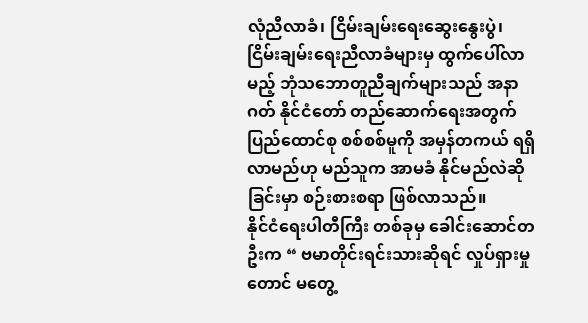လုံညီလာခံ၊ ငြိမ်းချမ်းရေးဆွေးနွေးပွဲ၊ ငြိမ်းချမ်းရေးညီလာခံများမှ ထွက်ပေါ်လာမည့် ဘုံသဘောတူညီချက်များသည် အနာဂတ် နိုင်ငံတော် တည်ဆောက်ရေးအတွက် ပြည်ထောင်စု စစ်စစ်မူကို အမှန်တကယ် ရရှိလာမည်ဟု မည်သူက အာမခံ နိုင်မည်လဲဆိုခြင်းမှာ စဉ်းစားစရာ ဖြစ်လာသည်။
နိုင်ငံရေးပါတီကြီး တစ်ခုမှ ခေါင်းဆောင်တဦးက “ ဗမာတိုင်းရင်းသားဆိုရင် လှုပ်ရှားမှုတောင် မတွေ့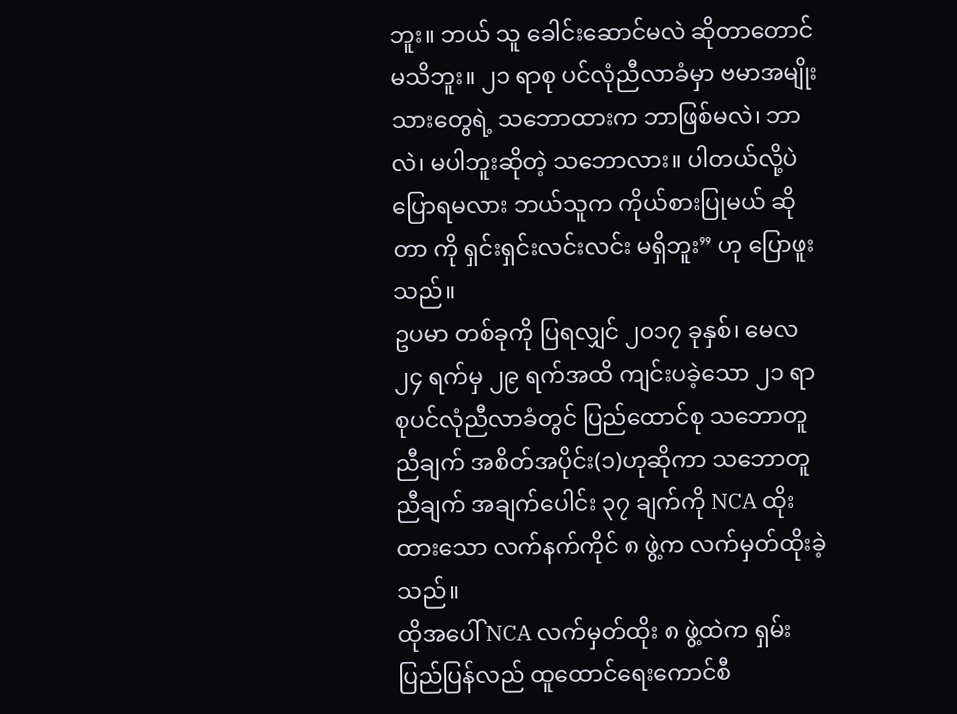ဘူး။ ဘယ် သူ ခေါင်းဆောင်မလဲ ဆိုတာတောင် မသိဘူး။ ၂၁ ရာစု ပင်လုံညီလာခံမှာ ဗမာအမျိုးသားတွေရဲ့ သဘောထားက ဘာဖြစ်မလဲ၊ ဘာလဲ၊ မပါဘူးဆိုတဲ့ သဘောလား။ ပါတယ်လို့ပဲ ပြောရမလား ဘယ်သူက ကိုယ်စားပြုမယ် ဆိုတာ ကို ရှင်းရှင်းလင်းလင်း မရှိဘူး” ဟု ပြောဖူးသည်။
ဥပမာ တစ်ခုကို ပြရလျှင် ၂၀၁၇ ခုနှစ်၊ မေလ ၂၄ ရက်မှ ၂၉ ရက်အထိ ကျင်းပခဲ့သော ၂၁ ရာစုပင်လုံညီလာခံတွင် ပြည်ထောင်စု သဘောတူညီချက် အစိတ်အပိုင်း(၁)ဟုဆိုကာ သဘောတူညီချက် အချက်ပေါင်း ၃၇ ချက်ကို NCA ထိုးထားသော လက်နက်ကိုင် ၈ ဖွဲ့က လက်မှတ်ထိုးခဲ့သည်။
ထိုအပေါ် NCA လက်မှတ်ထိုး ၈ ဖွဲ့ထဲက ရှမ်းပြည်ပြန်လည် ထူထောင်ရေးကောင်စီ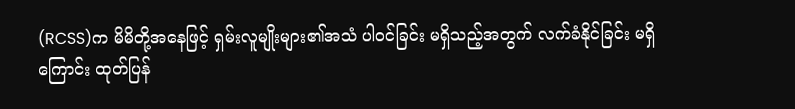(RCSS)က မိမိတို့အနေဖြင့် ရှမ်းလူမျိုးများ၏အသံ ပါဝင်ခြင်း မရှိသည့်အတွက် လက်ခံနိုင်ခြင်း မရှိကြောင်း ထုတ်ပြန်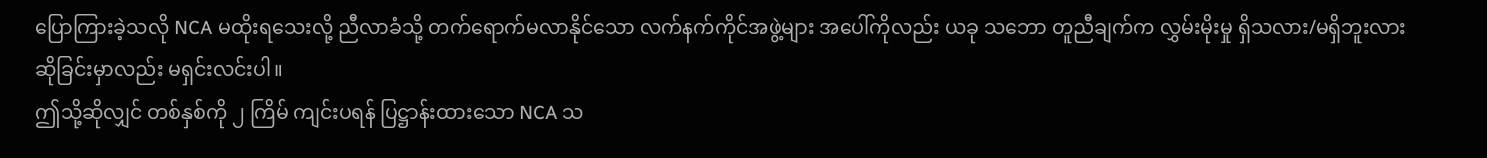ပြောကြားခဲ့သလို NCA မထိုးရသေးလို့ ညီလာခံသို့ တက်ရောက်မလာနိုင်သော လက်နက်ကိုင်အဖွဲ့များ အပေါ်ကိုလည်း ယခု သဘော တူညီချက်က လွှမ်းမိုးမှု ရှိသလား/မရှိဘူးလား ဆိုခြင်းမှာလည်း မရှင်းလင်းပါ။
ဤသို့ဆိုလျှင် တစ်နှစ်ကို ၂ ကြိမ် ကျင်းပရန် ပြဋ္ဌာန်းထားသော NCA သ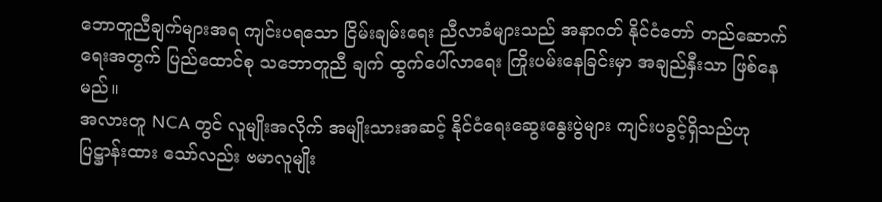ဘောတူညီချက်များအရ ကျင်းပရသော ငြိမ်းချမ်းရေး ညီလာခံများသည် အနာဂတ် နိုင်ငံတော် တည်ဆောက်ရေးအတွက် ပြည်ထောင်စု သဘောတူညီ ချက် ထွက်ပေါ်လာရေး ကြိုးပမ်းနေခြင်းမှာ အချည်နှီးသာ ဖြစ်နေမည်။
အလားတူ NCA တွင် လူမျိုးအလိုက် အမျိုးသားအဆင့် နိုင်ငံရေးဆွေးနွေးပွဲများ ကျင်းပခွင့်ရှိသည်ဟု ပြဋ္ဌာန်းထား သော်လည်း ဗမာလူမျိုး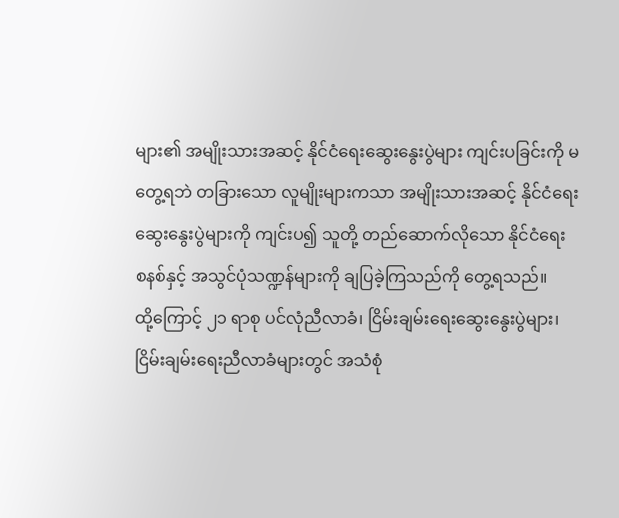များ၏ အမျိုးသားအဆင့် နိုင်ငံရေးဆွေးနွေးပွဲများ ကျင်းပခြင်းကို မတွေ့ရဘဲ တခြားသော လူမျိုးများကသာ အမျိုးသားအဆင့် နိုင်ငံရေးဆွေးနွေးပွဲများကို ကျင်းပ၍ သူတို့ တည်ဆောက်လိုသော နိုင်ငံရေး စနစ်နှင့် အသွင်ပုံသဏ္ဍန်များကို ချပြခဲ့ကြသည်ကို တွေ့ရသည်။
ထို့ကြောင့် ၂၁ ရာစု ပင်လုံညီလာခံ၊ ငြိမ်းချမ်းရေးဆွေးနွေးပွဲများ၊ ငြိမ်းချမ်းရေးညီလာခံများတွင် အသံစုံ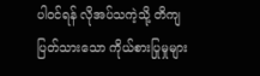ပါဝင်ရန် လိုအပ်သကဲ့သို့ တိကျပြတ်သားသော ကိုယ်စားပြုမှုများ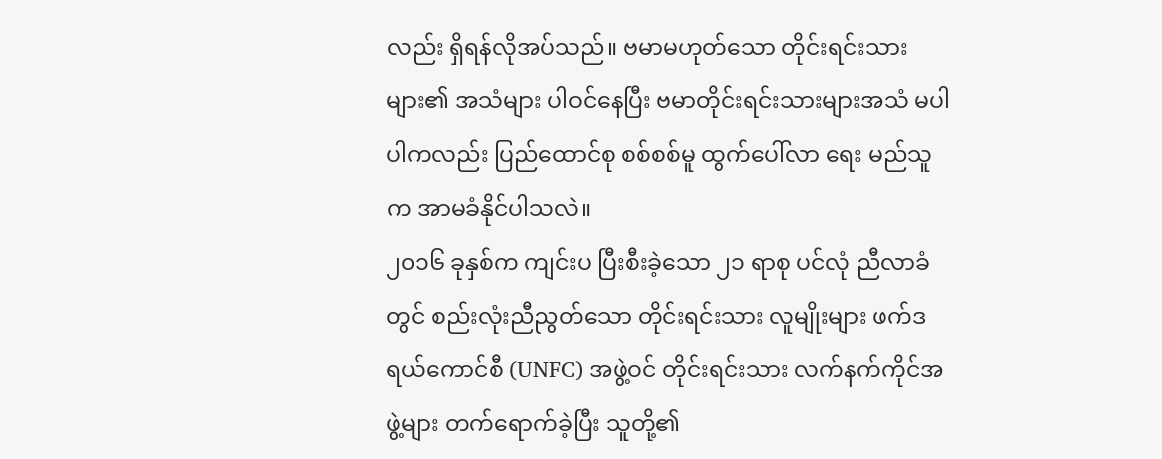လည်း ရှိရန်လိုအပ်သည်။ ဗမာမဟုတ်သော တိုင်းရင်းသား များ၏ အသံများ ပါဝင်နေပြီး ဗမာတိုင်းရင်းသားများအသံ မပါပါကလည်း ပြည်ထောင်စု စစ်စစ်မူ ထွက်ပေါ်လာ ရေး မည်သူက အာမခံနိုင်ပါသလဲ။
၂၀၁၆ ခုနှစ်က ကျင်းပ ပြီးစီးခဲ့သော ၂၁ ရာစု ပင်လုံ ညီလာခံတွင် စည်းလုံးညီညွတ်သော တိုင်းရင်းသား လူမျိုးများ ဖက်ဒရယ်ကောင်စီ (UNFC) အဖွဲ့ဝင် တိုင်းရင်းသား လက်နက်ကိုင်အဖွဲ့များ တက်ရောက်ခဲ့ပြီး သူတို့၏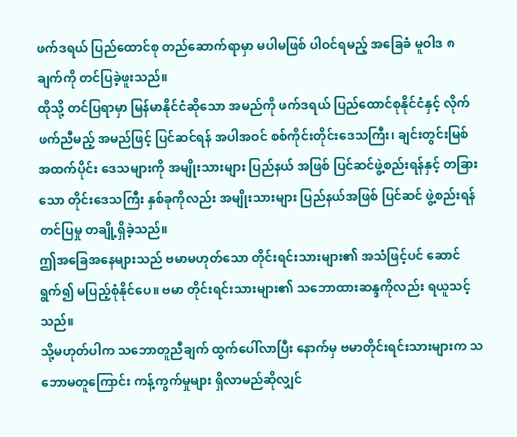ဖက်ဒရယ် ပြည်ထောင်စု တည်ဆောက်ရာမှာ မပါမဖြစ် ပါဝင်ရမည့် အခြေခံ မူဝါဒ ၈ ချက်ကို တင်ပြခဲ့ဖူးသည်။
ထိုသို့ တင်ပြရာမှာ မြန်မာနိုင်ငံဆိုသော အမည်ကို ဖက်ဒရယ် ပြည်ထောင်စုနိုင်ငံနှင့် လိုက်ဖက်ညီမည့် အမည်ဖြင့် ပြင်ဆင်ရန် အပါအဝင် စစ်ကိုင်းတိုင်းဒေသကြီး၊ ချင်းတွင်းမြစ် အထက်ပိုင်း ဒေသများကို အမျိုးသားများ ပြည်နယ် အဖြစ် ပြင်ဆင်ဖွဲ့စည်းရန်နှင့် တခြားသော တိုင်းဒေသကြီး နှစ်ခုကိုလည်း အမျိုးသားများ ပြည်နယ်အဖြစ် ပြင်ဆင် ဖွဲ့စည်းရန် တင်ပြမှု တချို့ရှိခဲ့သည်။
ဤအခြေအနေများသည် ဗမာမဟုတ်သော တိုင်းရင်းသားများ၏ အသံဖြင့်ပင် ဆောင်ရွက်၍ မပြည့်စုံနိုင်ပေ။ ဗမာ တိုင်းရင်းသားများ၏ သဘောထားဆန္ဒကိုလည်း ရယူသင့်သည်။
သို့မဟုတ်ပါက သဘောတူညီချက် ထွက်ပေါ်လာပြီး နောက်မှ ဗမာတိုင်းရင်းသားများက သဘောမတူကြောင်း ကန့်ကွက်မှုများ ရှိလာမည်ဆိုလျှင်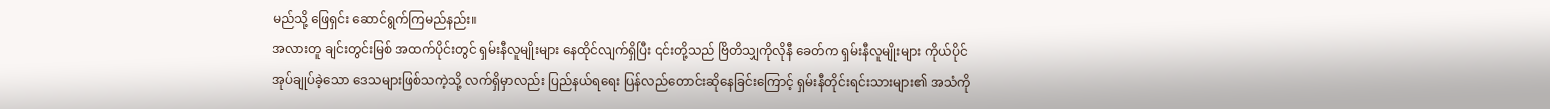မည်သို့ ဖြေရှင်း ဆောင်ရွက်ကြမည်နည်း။
အလားတူ ချင်းတွင်းမြစ် အထက်ပိုင်းတွင် ရှမ်းနီလူမျိုးများ နေထိုင်လျက်ရှိပြီး ၎င်းတို့သည် ဗြိတိသျှကိုလိုနီ ခေတ်က ရှမ်းနီလူမျိုးများ ကိုယ်ပိုင်အုပ်ချုပ်ခဲ့သော ဒေသများဖြစ်သကဲ့သို့ လက်ရှိမှာလည်း ပြည်နယ်ရရေး ပြန်လည်တောင်းဆိုနေခြင်းကြောင့် ရှမ်းနီတိုင်းရင်းသားများ၏ အသံကို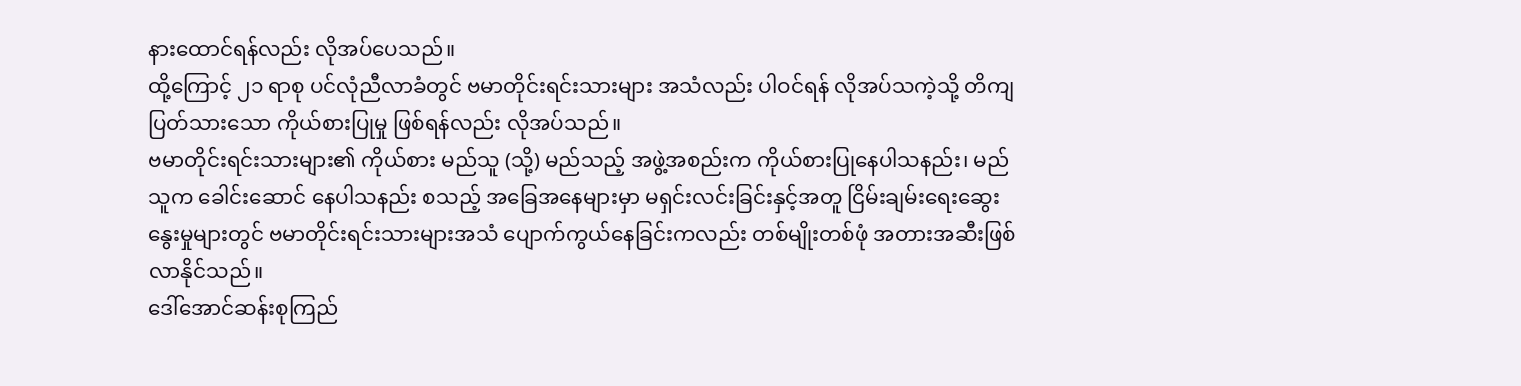နားထောင်ရန်လည်း လိုအပ်ပေသည်။
ထို့ကြောင့် ၂၁ ရာစု ပင်လုံညီလာခံတွင် ဗမာတိုင်းရင်းသားများ အသံလည်း ပါဝင်ရန် လိုအပ်သကဲ့သို့ တိကျ ပြတ်သားသော ကိုယ်စားပြုမှု ဖြစ်ရန်လည်း လိုအပ်သည်။
ဗမာတိုင်းရင်းသားများ၏ ကိုယ်စား မည်သူ (သို့) မည်သည့် အဖွဲ့အစည်းက ကိုယ်စားပြုနေပါသနည်း၊ မည်သူက ခေါင်းဆောင် နေပါသနည်း စသည့် အခြေအနေများမှာ မရှင်းလင်းခြင်းနှင့်အတူ ငြိမ်းချမ်းရေးဆွေးနွေးမှုများတွင် ဗမာတိုင်းရင်းသားများအသံ ပျောက်ကွယ်နေခြင်းကလည်း တစ်မျိုးတစ်ဖုံ အတားအဆီးဖြစ်လာနိုင်သည်။
ဒေါ်အောင်ဆန်းစုကြည်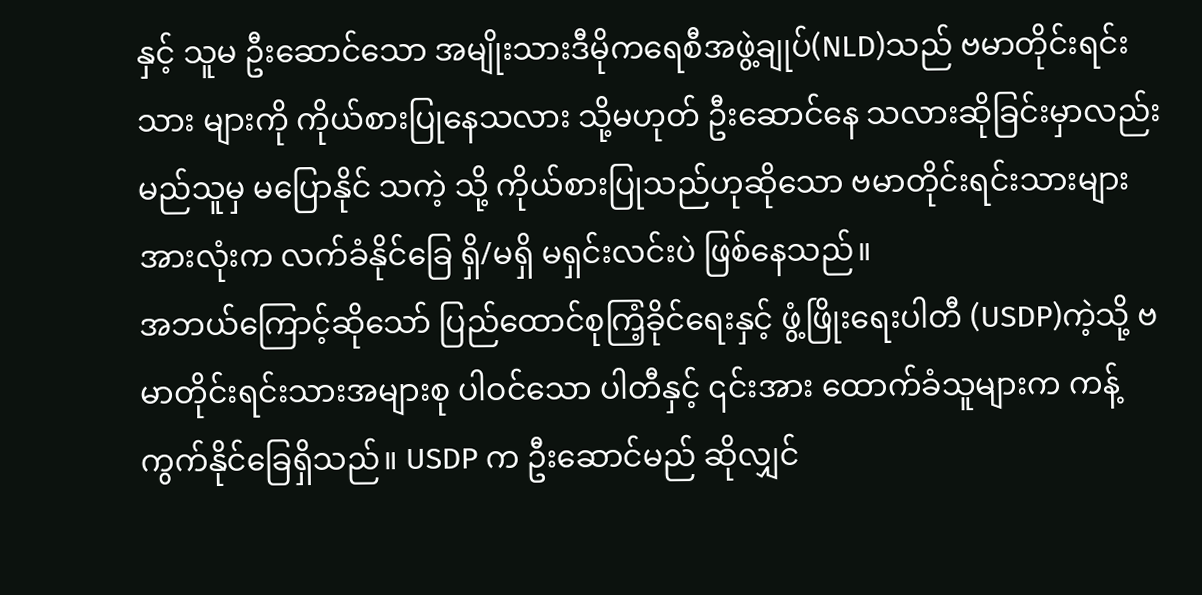နှင့် သူမ ဦးဆောင်သော အမျိုးသားဒီမိုကရေစီအဖွဲ့ချုပ်(NLD)သည် ဗမာတိုင်းရင်းသား များကို ကိုယ်စားပြုနေသလား သို့မဟုတ် ဦးဆောင်နေ သလားဆိုခြင်းမှာလည်း မည်သူမှ မပြောနိုင် သကဲ့ သို့ ကိုယ်စားပြုသည်ဟုဆိုသော ဗမာတိုင်းရင်းသားများ အားလုံးက လက်ခံနိုင်ခြေ ရှိ/မရှိ မရှင်းလင်းပဲ ဖြစ်နေသည်။
အဘယ်ကြောင့်ဆိုသော် ပြည်ထောင်စုကြံ့ခိုင်ရေးနှင့် ဖွံ့ဖြိုးရေးပါတီ (USDP)ကဲ့သို့ ဗမာတိုင်းရင်းသားအများစု ပါဝင်သော ပါတီနှင့် ၎င်းအား ထောက်ခံသူများက ကန့်ကွက်နိုင်ခြေရှိသည်။ USDP က ဦးဆောင်မည် ဆိုလျှင်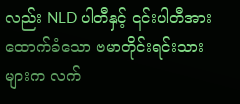လည်း NLD ပါတီနှင့် ၎င်းပါတီအား ထောက်ခံသော ဗမာတိုင်းရင်းသားများက လက်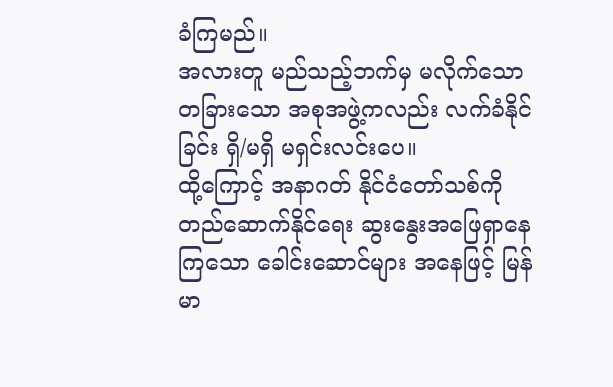ခံကြမည်။
အလားတူ မည်သည့်ဘက်မှ မလိုက်သော တခြားသော အစုအဖွဲ့ကလည်း လက်ခံနိုင်ခြင်း ရှိ/မရှိ မရှင်းလင်းပေ။
ထို့ကြောင့် အနာဂတ် နိုင်ငံတော်သစ်ကို တည်ဆောက်နိုင်ရေး ဆွးနွေးအဖြေရှာနေကြသော ခေါင်းဆောင်များ အနေဖြင့် မြန်မာ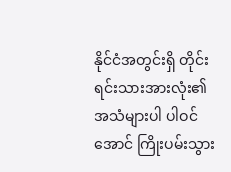နိုင်ငံအတွင်းရှိ တိုင်းရင်းသားအားလုံး၏ အသံများပါ ပါဝင်အောင် ကြိုးပမ်းသွား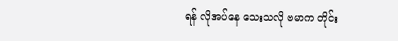ရန် လိုအပ်နေ သေးသလို ဗမာက တိုင်း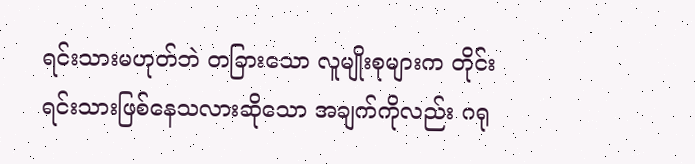ရင်းသားမဟုတ်ဘဲ တခြားသော လူမျိုးစုများက တိုင်းရင်းသားဖြစ်နေသလားဆိုသော အချက်ကိုလည်း ဂရု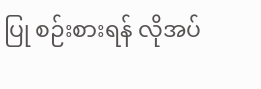ပြု စဉ်းစားရန် လိုအပ်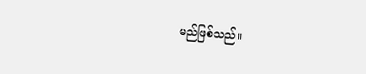မည်ဖြစ်သည်။